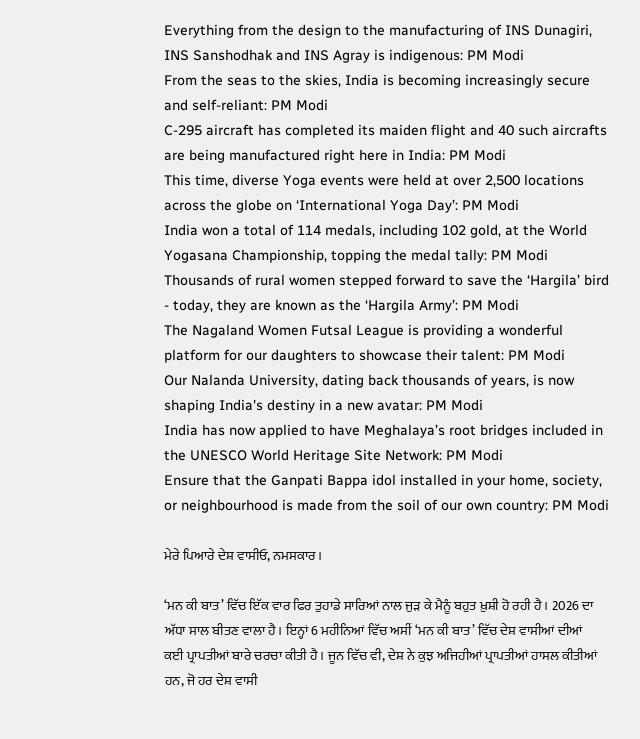Everything from the design to the manufacturing of INS Dunagiri, INS Sanshodhak and INS Agray is indigenous: PM Modi
From the seas to the skies, India is becoming increasingly secure and self-reliant: PM Modi
C-295 aircraft has completed its maiden flight and 40 such aircrafts are being manufactured right here in India: PM Modi
This time, diverse Yoga events were held at over 2,500 locations across the globe on ‘International Yoga Day’: PM Modi
India won a total of 114 medals, including 102 gold, at the World Yogasana Championship, topping the medal tally: PM Modi
Thousands of rural women stepped forward to save the ‘Hargila’ bird - today, they are known as the ‘Hargila Army’: PM Modi
The Nagaland Women Futsal League is providing a wonderful platform for our daughters to showcase their talent: PM Modi
Our Nalanda University, dating back thousands of years, is now shaping India's destiny in a new avatar: PM Modi
India has now applied to have Meghalaya’s root bridges included in the UNESCO World Heritage Site Network: PM Modi
Ensure that the Ganpati Bappa idol installed in your home, society, or neighbourhood is made from the soil of our own country: PM Modi

ਮੇਰੇ ਪਿਆਰੇ ਦੇਸ਼ ਵਾਸੀਓ, ਨਮਸਕਾਰ।

‘ਮਨ ਕੀ ਬਾਤ’ ਵਿੱਚ ਇੱਕ ਵਾਰ ਫਿਰ ਤੁਹਾਡੇ ਸਾਰਿਆਂ ਨਾਲ ਜੁੜ ਕੇ ਮੈਨੂੰ ਬਹੁਤ ਖ਼ੁਸ਼ੀ ਹੋ ਰਹੀ ਹੈ। 2026 ਦਾ ਅੱਧਾ ਸਾਲ ਬੀਤਣ ਵਾਲਾ ਹੈ। ਇਨ੍ਹਾਂ 6 ਮਹੀਨਿਆਂ ਵਿੱਚ ਅਸੀਂ ‘ਮਨ ਕੀ ਬਾਤ’ ਵਿੱਚ ਦੇਸ਼ ਵਾਸੀਆਂ ਦੀਆਂ ਕਈ ਪ੍ਰਾਪਤੀਆਂ ਬਾਰੇ ਚਰਚਾ ਕੀਤੀ ਹੈ। ਜੂਨ ਵਿੱਚ ਵੀ, ਦੇਸ਼ ਨੇ ਕੁਝ ਅਜਿਹੀਆਂ ਪ੍ਰਾਪਤੀਆਂ ਹਾਸਲ ਕੀਤੀਆਂ ਹਨ, ਜੋ ਹਰ ਦੇਸ਼ ਵਾਸੀ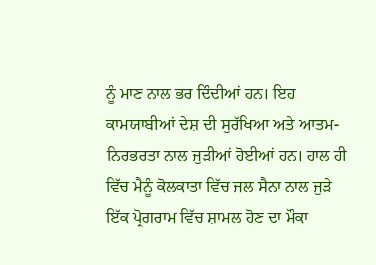ਨੂੰ ਮਾਣ ਨਾਲ ਭਰ ਦਿੰਦੀਆਂ ਹਨ। ਇਹ ਕਾਮਯਾਬੀਆਂ ਦੇਸ਼ ਦੀ ਸੁਰੱਖਿਆ ਅਤੇ ਆਤਮ-ਨਿਰਭਰਤਾ ਨਾਲ ਜੁੜੀਆਂ ਹੋਈਆਂ ਹਨ। ਹਾਲ ਹੀ ਵਿੱਚ ਮੈਨੂੰ ਕੋਲਕਾਤਾ ਵਿੱਚ ਜਲ ਸੈਨਾ ਨਾਲ ਜੁੜੇ ਇੱਕ ਪ੍ਰੋਗਰਾਮ ਵਿੱਚ ਸ਼ਾਮਲ ਹੋਣ ਦਾ ਮੌਕਾ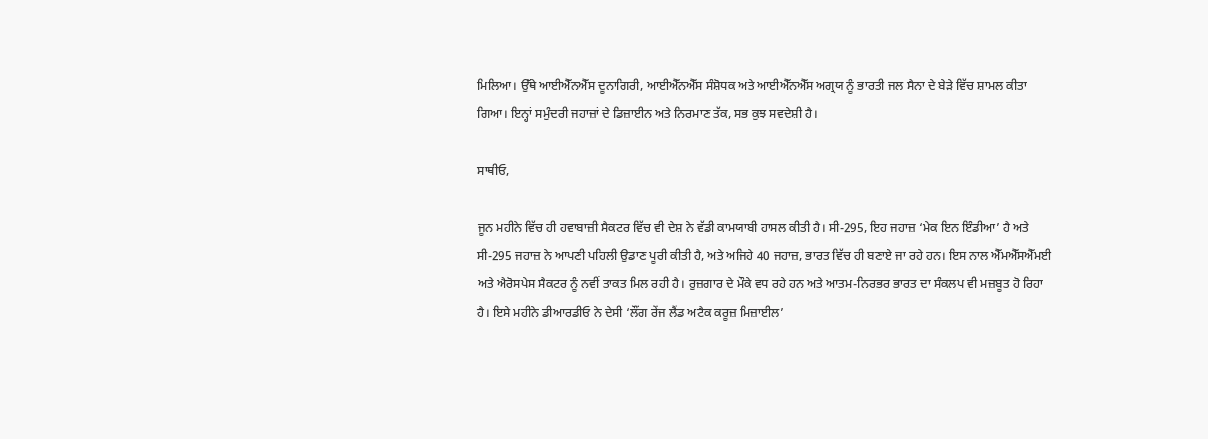ਮਿਲਿਆ। ਉੱਥੇ ਆਈਐੱਨਐੱਸ ਦੂਨਾਗਿਰੀ, ਆਈਐੱਨਐੱਸ ਸੰਸ਼ੋਧਕ ਅਤੇ ਆਈਐੱਨਐੱਸ ਅਗ੍ਰਯ ਨੂੰ ਭਾਰਤੀ ਜਲ ਸੈਨਾ ਦੇ ਬੇੜੇ ਵਿੱਚ ਸ਼ਾਮਲ ਕੀਤਾ ਗਿਆ। ਇਨ੍ਹਾਂ ਸਮੁੰਦਰੀ ਜਹਾਜ਼ਾਂ ਦੇ ਡਿਜ਼ਾਈਨ ਅਤੇ ਨਿਰਮਾਣ ਤੱਕ, ਸਭ ਕੁਝ ਸਵਦੇਸ਼ੀ ਹੈ।

ਸਾਥੀਓ,

ਜੂਨ ਮਹੀਨੇ ਵਿੱਚ ਹੀ ਹਵਾਬਾਜ਼ੀ ਸੈਕਟਰ ਵਿੱਚ ਵੀ ਦੇਸ਼ ਨੇ ਵੱਡੀ ਕਾਮਯਾਬੀ ਹਾਸਲ ਕੀਤੀ ਹੈ। ਸੀ-295, ਇਹ ਜਹਾਜ਼ ‘ਮੇਕ ਇਨ ਇੰਡੀਆ’ ਹੈ ਅਤੇ ਸੀ-295 ਜਹਾਜ਼ ਨੇ ਆਪਣੀ ਪਹਿਲੀ ਉਡਾਣ ਪੂਰੀ ਕੀਤੀ ਹੈ, ਅਤੇ ਅਜਿਹੇ 40 ਜਹਾਜ਼, ਭਾਰਤ ਵਿੱਚ ਹੀ ਬਣਾਏ ਜਾ ਰਹੇ ਹਨ। ਇਸ ਨਾਲ ਐੱਮਐੱਸਐੱਮਈ ਅਤੇ ਐਰੋਸਪੇਸ ਸੈਕਟਰ ਨੂੰ ਨਵੀਂ ਤਾਕਤ ਮਿਲ ਰਹੀ ਹੈ। ਰੁਜ਼ਗਾਰ ਦੇ ਮੌਕੇ ਵਧ ਰਹੇ ਹਨ ਅਤੇ ਆਤਮ-ਨਿਰਭਰ ਭਾਰਤ ਦਾ ਸੰਕਲਪ ਵੀ ਮਜ਼ਬੂਤ ਹੋ ਰਿਹਾ ਹੈ। ਇਸੇ ਮਹੀਨੇ ਡੀਆਰਡੀਓ ਨੇ ਦੇਸੀ ‘ਲੌਂਗ ਰੇਂਜ ਲੈਂਡ ਅਟੈਕ ਕਰੂਜ਼ ਮਿਜ਼ਾਈਲ’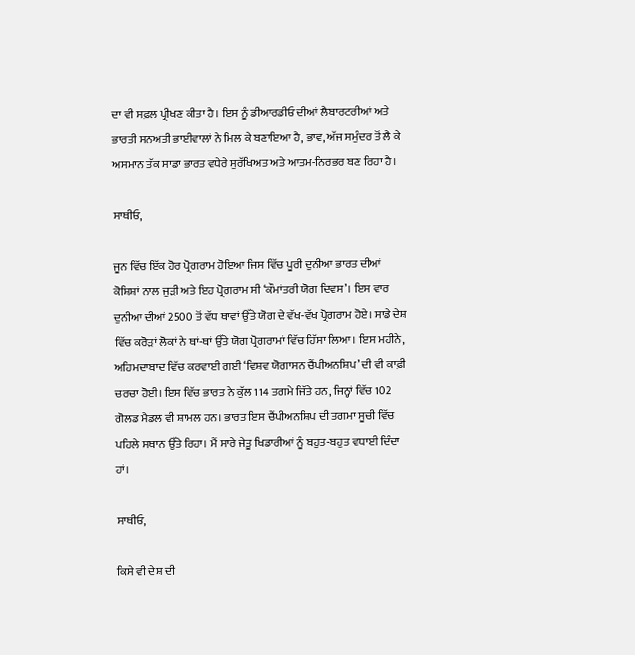ਦਾ ਵੀ ਸਫ਼ਲ ਪ੍ਰੀਖਣ ਕੀਤਾ ਹੈ। ਇਸ ਨੂੰ ਡੀਆਰਡੀਓ ਦੀਆਂ ਲੈਬਾਰਟਰੀਆਂ ਅਤੇ ਭਾਰਤੀ ਸਨਅਤੀ ਭਾਈਵਾਲਾਂ ਨੇ ਮਿਲ ਕੇ ਬਣਾਇਆ ਹੈ, ਭਾਵ, ਅੱਜ ਸਮੁੰਦਰ ਤੋਂ ਲੈ ਕੇ ਅਸਮਾਨ ਤੱਕ ਸਾਡਾ ਭਾਰਤ ਵਧੇਰੇ ਸੁਰੱਖਿਅਤ ਅਤੇ ਆਤਮ-ਨਿਰਭਰ ਬਣ ਰਿਹਾ ਹੈ।

ਸਾਥੀਓ,

ਜੂਨ ਵਿੱਚ ਇੱਕ ਹੋਰ ਪ੍ਰੋਗਰਾਮ ਹੋਇਆ ਜਿਸ ਵਿੱਚ ਪੂਰੀ ਦੁਨੀਆ ਭਾਰਤ ਦੀਆਂ ਕੋਸ਼ਿਸ਼ਾਂ ਨਾਲ ਜੁੜੀ ਅਤੇ ਇਹ ਪ੍ਰੋਗਰਾਮ ਸੀ ‘ਕੌਮਾਂਤਰੀ ਯੋਗ ਦਿਵਸ’। ਇਸ ਵਾਰ ਦੁਨੀਆ ਦੀਆਂ 2500 ਤੋਂ ਵੱਧ ਥਾਵਾਂ ਉੱਤੇ ਯੋਗ ਦੇ ਵੱਖ-ਵੱਖ ਪ੍ਰੋਗਰਾਮ ਹੋਏ। ਸਾਡੇ ਦੇਸ਼ ਵਿੱਚ ਕਰੋੜਾਂ ਲੋਕਾਂ ਨੇ ਥਾਂ-ਥਾਂ ਉੱਤੇ ਯੋਗ ਪ੍ਰੋਗਰਾਮਾਂ ਵਿੱਚ ਹਿੱਸਾ ਲਿਆ। ਇਸ ਮਹੀਨੇ, ਅਹਿਮਦਾਬਾਦ ਵਿੱਚ ਕਰਵਾਈ ਗਈ ‘ਵਿਸ਼ਵ ਯੋਗਾਸਨ ਚੈਂਪੀਅਨਸ਼ਿਪ’ ਦੀ ਵੀ ਕਾਫ਼ੀ ਚਰਚਾ ਹੋਈ। ਇਸ ਵਿੱਚ ਭਾਰਤ ਨੇ ਕੁੱਲ 114 ਤਗਮੇ ਜਿੱਤੇ ਹਨ, ਜਿਨ੍ਹਾਂ ਵਿੱਚ 102 ਗੋਲਡ ਮੈਡਲ ਵੀ ਸ਼ਾਮਲ ਹਨ। ਭਾਰਤ ਇਸ ਚੈਂਪੀਅਨਸ਼ਿਪ ਦੀ ਤਗਮਾ ਸੂਚੀ ਵਿੱਚ ਪਹਿਲੇ ਸਥਾਨ ਉੱਤੇ ਰਿਹਾ। ਮੈਂ ਸਾਰੇ ਜੇਤੂ ਖਿਡਾਰੀਆਂ ਨੂੰ ਬਹੁਤ-ਬਹੁਤ ਵਧਾਈ ਦਿੰਦਾ ਹਾਂ।

ਸਾਥੀਓ,

ਕਿਸੇ ਵੀ ਦੇਸ਼ ਦੀ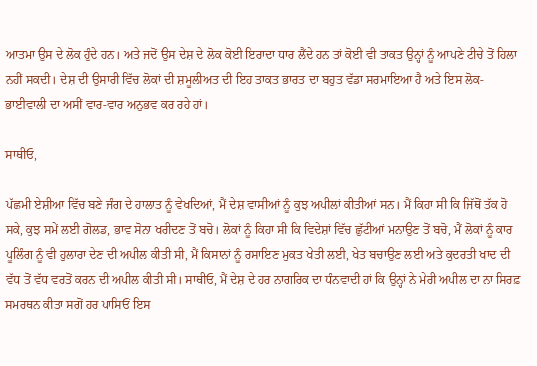ਆਤਮਾ ਉਸ ਦੇ ਲੋਕ ਹੁੰਦੇ ਹਨ। ਅਤੇ ਜਦੋਂ ਉਸ ਦੇਸ਼ ਦੇ ਲੋਕ ਕੋਈ ਇਰਾਦਾ ਧਾਰ ਲੈਂਦੇ ਹਨ ਤਾਂ ਕੋਈ ਵੀ ਤਾਕਤ ਉਨ੍ਹਾਂ ਨੂੰ ਆਪਣੇ ਟੀਚੇ ਤੋਂ ਹਿਲਾ ਨਹੀਂ ਸਕਦੀ। ਦੇਸ਼ ਦੀ ਉਸਾਰੀ ਵਿੱਚ ਲੋਕਾਂ ਦੀ ਸ਼ਮੂਲੀਅਤ ਦੀ ਇਹ ਤਾਕਤ ਭਾਰਤ ਦਾ ਬਹੁਤ ਵੱਡਾ ਸਰਮਾਇਆ ਹੈ ਅਤੇ ਇਸ ਲੋਕ-ਭਾਈਵਾਲੀ ਦਾ ਅਸੀਂ ਵਾਰ-ਵਾਰ ਅਨੁਭਵ ਕਰ ਰਹੇ ਹਾਂ।

ਸਾਥੀਓ,

ਪੱਛਮੀ ਏਸ਼ੀਆ ਵਿੱਚ ਬਣੇ ਜੰਗ ਦੇ ਹਾਲਾਤ ਨੂੰ ਵੇਖਦਿਆਂ, ਮੈਂ ਦੇਸ਼ ਵਾਸੀਆਂ ਨੂੰ ਕੁਝ ਅਪੀਲਾਂ ਕੀਤੀਆਂ ਸਨ। ਮੈਂ ਕਿਹਾ ਸੀ ਕਿ ਜਿੱਥੋਂ ਤੱਕ ਹੋ ਸਕੇ, ਕੁਝ ਸਮੇਂ ਲਈ ਗੋਲਡ, ਭਾਵ ਸੋਨਾ ਖਰੀਦਣ ਤੋਂ ਬਚੋ। ਲੋਕਾਂ ਨੂੰ ਕਿਹਾ ਸੀ ਕਿ ਵਿਦੇਸ਼ਾਂ ਵਿੱਚ ਛੁੱਟੀਆਂ ਮਨਾਉਣ ਤੋਂ ਬਚੋ, ਮੈਂ ਲੋਕਾਂ ਨੂੰ ਕਾਰ ਪੂਲਿੰਗ ਨੂੰ ਵੀ ਹੁਲਾਰਾ ਦੇਣ ਦੀ ਅਪੀਲ ਕੀਤੀ ਸੀ, ਮੈਂ ਕਿਸਾਨਾਂ ਨੂੰ ਰਸਾਇਣ ਮੁਕਤ ਖੇਤੀ ਲਈ, ਖੇਤ ਬਚਾਉਣ ਲਈ ਅਤੇ ਕੁਦਰਤੀ ਖਾਦ ਦੀ ਵੱਧ ਤੋਂ ਵੱਧ ਵਰਤੋਂ ਕਰਨ ਦੀ ਅਪੀਲ ਕੀਤੀ ਸੀ। ਸਾਥੀਓ, ਮੈਂ ਦੇਸ਼ ਦੇ ਹਰ ਨਾਗਰਿਕ ਦਾ ਧੰਨਵਾਦੀ ਹਾਂ ਕਿ ਉਨ੍ਹਾਂ ਨੇ ਮੇਰੀ ਅਪੀਲ ਦਾ ਨਾ ਸਿਰਫ਼ ਸਮਰਥਨ ਕੀਤਾ ਸਗੋਂ ਹਰ ਪਾਸਿਓਂ ਇਸ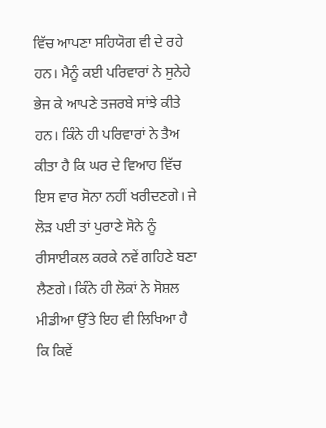ਵਿੱਚ ਆਪਣਾ ਸਹਿਯੋਗ ਵੀ ਦੇ ਰਹੇ ਹਨ। ਮੈਨੂੰ ਕਈ ਪਰਿਵਾਰਾਂ ਨੇ ਸੁਨੇਹੇ ਭੇਜ ਕੇ ਆਪਣੇ ਤਜਰਬੇ ਸਾਂਝੇ ਕੀਤੇ ਹਨ। ਕਿੰਨੇ ਹੀ ਪਰਿਵਾਰਾਂ ਨੇ ਤੈਅ ਕੀਤਾ ਹੈ ਕਿ ਘਰ ਦੇ ਵਿਆਹ ਵਿੱਚ ਇਸ ਵਾਰ ਸੋਨਾ ਨਹੀਂ ਖਰੀਦਣਗੇ। ਜੇ ਲੋੜ ਪਈ ਤਾਂ ਪੁਰਾਣੇ ਸੋਨੇ ਨੂੰ ਰੀਸਾਈਕਲ ਕਰਕੇ ਨਵੇਂ ਗਹਿਣੇ ਬਣਾ ਲੈਣਗੇ। ਕਿੰਨੇ ਹੀ ਲੋਕਾਂ ਨੇ ਸੋਸ਼ਲ ਮੀਡੀਆ ਉੱਤੇ ਇਹ ਵੀ ਲਿਖਿਆ ਹੈ ਕਿ ਕਿਵੇਂ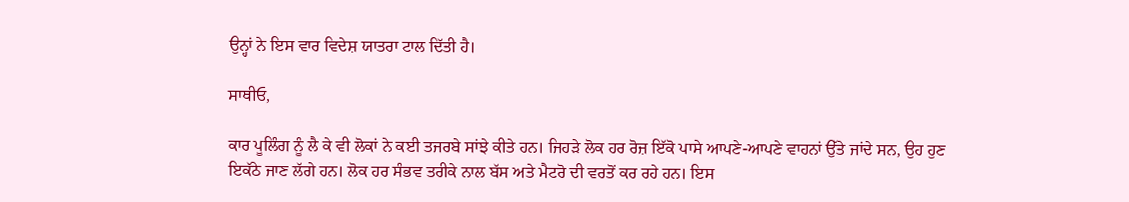ਉਨ੍ਹਾਂ ਨੇ ਇਸ ਵਾਰ ਵਿਦੇਸ਼ ਯਾਤਰਾ ਟਾਲ ਦਿੱਤੀ ਹੈ।

ਸਾਥੀਓ,

ਕਾਰ ਪੂਲਿੰਗ ਨੂੰ ਲੈ ਕੇ ਵੀ ਲੋਕਾਂ ਨੇ ਕਈ ਤਜਰਬੇ ਸਾਂਝੇ ਕੀਤੇ ਹਨ। ਜਿਹੜੇ ਲੋਕ ਹਰ ਰੋਜ਼ ਇੱਕੋ ਪਾਸੇ ਆਪਣੇ-ਆਪਣੇ ਵਾਹਨਾਂ ਉੱਤੇ ਜਾਂਦੇ ਸਨ, ਉਹ ਹੁਣ ਇਕੱਠੇ ਜਾਣ ਲੱਗੇ ਹਨ। ਲੋਕ ਹਰ ਸੰਭਵ ਤਰੀਕੇ ਨਾਲ ਬੱਸ ਅਤੇ ਮੈਟਰੋ ਦੀ ਵਰਤੋਂ ਕਰ ਰਹੇ ਹਨ। ਇਸ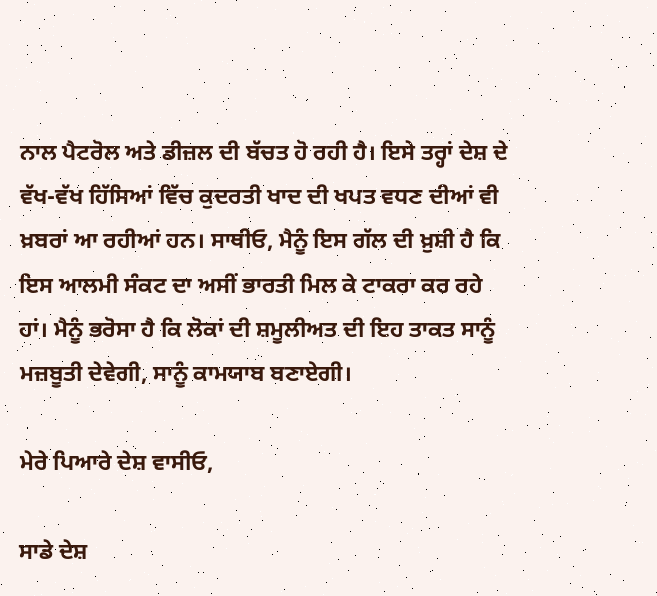ਨਾਲ ਪੈਟਰੋਲ ਅਤੇ ਡੀਜ਼ਲ ਦੀ ਬੱਚਤ ਹੋ ਰਹੀ ਹੈ। ਇਸੇ ਤਰ੍ਹਾਂ ਦੇਸ਼ ਦੇ ਵੱਖ-ਵੱਖ ਹਿੱਸਿਆਂ ਵਿੱਚ ਕੁਦਰਤੀ ਖਾਦ ਦੀ ਖਪਤ ਵਧਣ ਦੀਆਂ ਵੀ ਖ਼ਬਰਾਂ ਆ ਰਹੀਆਂ ਹਨ। ਸਾਥੀਓ, ਮੈਨੂੰ ਇਸ ਗੱਲ ਦੀ ਖ਼ੁਸ਼ੀ ਹੈ ਕਿ ਇਸ ਆਲਮੀ ਸੰਕਟ ਦਾ ਅਸੀਂ ਭਾਰਤੀ ਮਿਲ ਕੇ ਟਾਕਰਾ ਕਰ ਰਹੇ ਹਾਂ। ਮੈਨੂੰ ਭਰੋਸਾ ਹੈ ਕਿ ਲੋਕਾਂ ਦੀ ਸ਼ਮੂਲੀਅਤ ਦੀ ਇਹ ਤਾਕਤ ਸਾਨੂੰ ਮਜ਼ਬੂਤੀ ਦੇਵੇਗੀ, ਸਾਨੂੰ ਕਾਮਯਾਬ ਬਣਾਏਗੀ।

ਮੇਰੇ ਪਿਆਰੇ ਦੇਸ਼ ਵਾਸੀਓ,

ਸਾਡੇ ਦੇਸ਼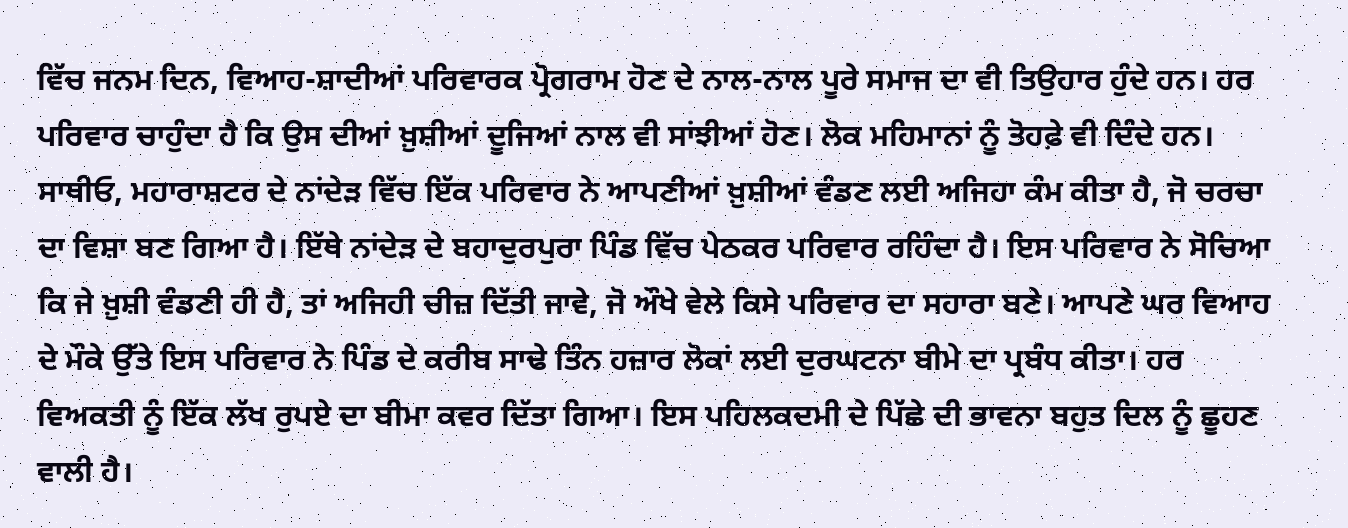ਵਿੱਚ ਜਨਮ ਦਿਨ, ਵਿਆਹ-ਸ਼ਾਦੀਆਂ ਪਰਿਵਾਰਕ ਪ੍ਰੋਗਰਾਮ ਹੋਣ ਦੇ ਨਾਲ-ਨਾਲ ਪੂਰੇ ਸਮਾਜ ਦਾ ਵੀ ਤਿਉਹਾਰ ਹੁੰਦੇ ਹਨ। ਹਰ ਪਰਿਵਾਰ ਚਾਹੁੰਦਾ ਹੈ ਕਿ ਉਸ ਦੀਆਂ ਖ਼ੁਸ਼ੀਆਂ ਦੂਜਿਆਂ ਨਾਲ ਵੀ ਸਾਂਝੀਆਂ ਹੋਣ। ਲੋਕ ਮਹਿਮਾਨਾਂ ਨੂੰ ਤੋਹਫ਼ੇ ਵੀ ਦਿੰਦੇ ਹਨ। ਸਾਥੀਓ, ਮਹਾਰਾਸ਼ਟਰ ਦੇ ਨਾਂਦੇੜ ਵਿੱਚ ਇੱਕ ਪਰਿਵਾਰ ਨੇ ਆਪਣੀਆਂ ਖ਼ੁਸ਼ੀਆਂ ਵੰਡਣ ਲਈ ਅਜਿਹਾ ਕੰਮ ਕੀਤਾ ਹੈ, ਜੋ ਚਰਚਾ ਦਾ ਵਿਸ਼ਾ ਬਣ ਗਿਆ ਹੈ। ਇੱਥੇ ਨਾਂਦੇੜ ਦੇ ਬਹਾਦੁਰਪੁਰਾ ਪਿੰਡ ਵਿੱਚ ਪੇਠਕਰ ਪਰਿਵਾਰ ਰਹਿੰਦਾ ਹੈ। ਇਸ ਪਰਿਵਾਰ ਨੇ ਸੋਚਿਆ ਕਿ ਜੇ ਖ਼ੁਸ਼ੀ ਵੰਡਣੀ ਹੀ ਹੈ, ਤਾਂ ਅਜਿਹੀ ਚੀਜ਼ ਦਿੱਤੀ ਜਾਵੇ, ਜੋ ਔਖੇ ਵੇਲੇ ਕਿਸੇ ਪਰਿਵਾਰ ਦਾ ਸਹਾਰਾ ਬਣੇ। ਆਪਣੇ ਘਰ ਵਿਆਹ ਦੇ ਮੌਕੇ ਉੱਤੇ ਇਸ ਪਰਿਵਾਰ ਨੇ ਪਿੰਡ ਦੇ ਕਰੀਬ ਸਾਢੇ ਤਿੰਨ ਹਜ਼ਾਰ ਲੋਕਾਂ ਲਈ ਦੁਰਘਟਨਾ ਬੀਮੇ ਦਾ ਪ੍ਰਬੰਧ ਕੀਤਾ। ਹਰ ਵਿਅਕਤੀ ਨੂੰ ਇੱਕ ਲੱਖ ਰੁਪਏ ਦਾ ਬੀਮਾ ਕਵਰ ਦਿੱਤਾ ਗਿਆ। ਇਸ ਪਹਿਲਕਦਮੀ ਦੇ ਪਿੱਛੇ ਦੀ ਭਾਵਨਾ ਬਹੁਤ ਦਿਲ ਨੂੰ ਛੂਹਣ ਵਾਲੀ ਹੈ।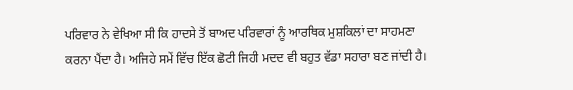ਪਰਿਵਾਰ ਨੇ ਵੇਖਿਆ ਸੀ ਕਿ ਹਾਦਸੇ ਤੋਂ ਬਾਅਦ ਪਰਿਵਾਰਾਂ ਨੂੰ ਆਰਥਿਕ ਮੁਸ਼ਕਿਲਾਂ ਦਾ ਸਾਹਮਣਾ ਕਰਨਾ ਪੈਂਦਾ ਹੈ। ਅਜਿਹੇ ਸਮੇਂ ਵਿੱਚ ਇੱਕ ਛੋਟੀ ਜਿਹੀ ਮਦਦ ਵੀ ਬਹੁਤ ਵੱਡਾ ਸਹਾਰਾ ਬਣ ਜਾਂਦੀ ਹੈ।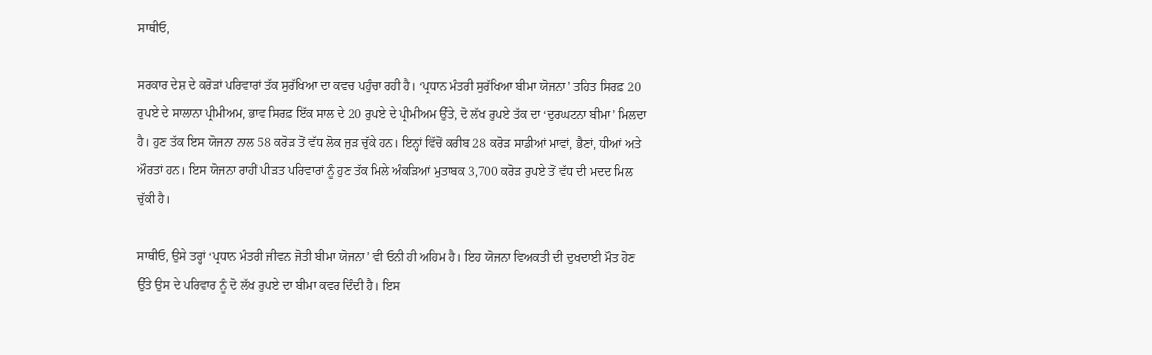ਸਾਥੀਓ,

ਸਰਕਾਰ ਦੇਸ਼ ਦੇ ਕਰੋੜਾਂ ਪਰਿਵਾਰਾਂ ਤੱਕ ਸੁਰੱਖਿਆ ਦਾ ਕਵਚ ਪਹੁੰਚਾ ਰਹੀ ਹੈ। ‘ਪ੍ਰਧਾਨ ਮੰਤਰੀ ਸੁਰੱਖਿਆ ਬੀਮਾ ਯੋਜਨਾ’ ਤਹਿਤ ਸਿਰਫ਼ 20 ਰੁਪਏ ਦੇ ਸਾਲਾਨਾ ਪ੍ਰੀਮੀਅਮ, ਭਾਵ ਸਿਰਫ਼ ਇੱਕ ਸਾਲ ਦੇ 20 ਰੁਪਏ ਦੇ ਪ੍ਰੀਮੀਅਮ ਉੱਤੇ, ਦੋ ਲੱਖ ਰੁਪਏ ਤੱਕ ਦਾ ‘ਦੁਰਘਟਨਾ ਬੀਮਾ’ ਮਿਲਦਾ ਹੈ। ਹੁਣ ਤੱਕ ਇਸ ਯੋਜਨਾ ਨਾਲ 58 ਕਰੋੜ ਤੋਂ ਵੱਧ ਲੋਕ ਜੁੜ ਚੁੱਕੇ ਹਨ। ਇਨ੍ਹਾਂ ਵਿੱਚੋਂ ਕਰੀਬ 28 ਕਰੋੜ ਸਾਡੀਆਂ ਮਾਵਾਂ, ਭੈਣਾਂ, ਧੀਆਂ ਅਤੇ ਔਰਤਾਂ ਹਨ। ਇਸ ਯੋਜਨਾ ਰਾਹੀਂ ਪੀੜਤ ਪਰਿਵਾਰਾਂ ਨੂੰ ਹੁਣ ਤੱਕ ਮਿਲੇ ਅੰਕੜਿਆਂ ਮੁਤਾਬਕ 3,700 ਕਰੋੜ ਰੁਪਏ ਤੋਂ ਵੱਧ ਦੀ ਮਦਦ ਮਿਲ ਚੁੱਕੀ ਹੈ।

ਸਾਥੀਓ, ਉਸੇ ਤਰ੍ਹਾਂ ‘ਪ੍ਰਧਾਨ ਮੰਤਰੀ ਜੀਵਨ ਜੋਤੀ ਬੀਮਾ ਯੋਜਨਾ’ ਵੀ ਓਨੀ ਹੀ ਅਹਿਮ ਹੈ। ਇਹ ਯੋਜਨਾ ਵਿਅਕਤੀ ਦੀ ਦੁਖਦਾਈ ਮੌਤ ਹੋਣ ਉੱਤੇ ਉਸ ਦੇ ਪਰਿਵਾਰ ਨੂੰ ਦੋ ਲੱਖ ਰੁਪਏ ਦਾ ਬੀਮਾ ਕਵਰ ਦਿੰਦੀ ਹੈ। ਇਸ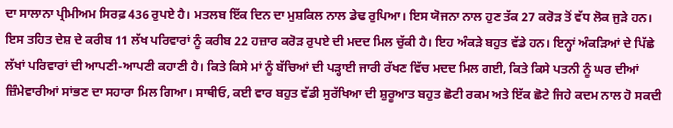ਦਾ ਸਾਲਾਨਾ ਪ੍ਰੀਮੀਅਮ ਸਿਰਫ਼ 436 ਰੁਪਏ ਹੈ। ਮਤਲਬ ਇੱਕ ਦਿਨ ਦਾ ਮੁਸ਼ਕਿਲ ਨਾਲ ਡੇਢ ਰੁਪਿਆ। ਇਸ ਯੋਜਨਾ ਨਾਲ ਹੁਣ ਤੱਕ 27 ਕਰੋੜ ਤੋਂ ਵੱਧ ਲੋਕ ਜੁੜੇ ਹਨ। ਇਸ ਤਹਿਤ ਦੇਸ਼ ਦੇ ਕਰੀਬ 11 ਲੱਖ ਪਰਿਵਾਰਾਂ ਨੂੰ ਕਰੀਬ 22 ਹਜ਼ਾਰ ਕਰੋੜ ਰੁਪਏ ਦੀ ਮਦਦ ਮਿਲ ਚੁੱਕੀ ਹੈ। ਇਹ ਅੰਕੜੇ ਬਹੁਤ ਵੱਡੇ ਹਨ। ਇਨ੍ਹਾਂ ਅੰਕੜਿਆਂ ਦੇ ਪਿੱਛੇ ਲੱਖਾਂ ਪਰਿਵਾਰਾਂ ਦੀ ਆਪਣੀ-ਆਪਣੀ ਕਹਾਣੀ ਹੈ। ਕਿਤੇ ਕਿਸੇ ਮਾਂ ਨੂੰ ਬੱਚਿਆਂ ਦੀ ਪੜ੍ਹਾਈ ਜਾਰੀ ਰੱਖਣ ਵਿੱਚ ਮਦਦ ਮਿਲ ਗਈ, ਕਿਤੇ ਕਿਸੇ ਪਤਨੀ ਨੂੰ ਘਰ ਦੀਆਂ ਜ਼ਿੰਮੇਵਾਰੀਆਂ ਸਾਂਭਣ ਦਾ ਸਹਾਰਾ ਮਿਲ ਗਿਆ। ਸਾਥੀਓ, ਕਈ ਵਾਰ ਬਹੁਤ ਵੱਡੀ ਸੁਰੱਖਿਆ ਦੀ ਸ਼ੁਰੂਆਤ ਬਹੁਤ ਛੋਟੀ ਰਕਮ ਅਤੇ ਇੱਕ ਛੋਟੇ ਜਿਹੇ ਕਦਮ ਨਾਲ ਹੋ ਸਕਦੀ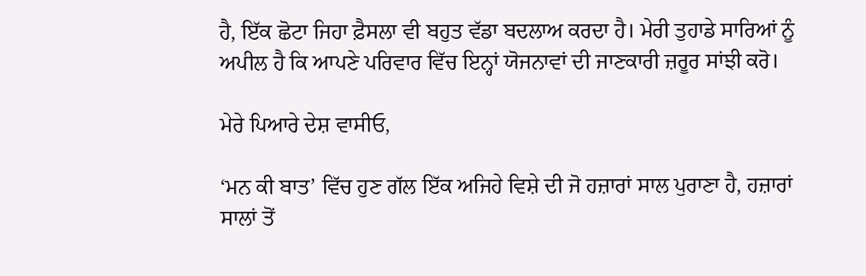ਹੈ, ਇੱਕ ਛੋਟਾ ਜਿਹਾ ਫ਼ੈਸਲਾ ਵੀ ਬਹੁਤ ਵੱਡਾ ਬਦਲਾਅ ਕਰਦਾ ਹੈ। ਮੇਰੀ ਤੁਹਾਡੇ ਸਾਰਿਆਂ ਨੂੰ ਅਪੀਲ ਹੈ ਕਿ ਆਪਣੇ ਪਰਿਵਾਰ ਵਿੱਚ ਇਨ੍ਹਾਂ ਯੋਜਨਾਵਾਂ ਦੀ ਜਾਣਕਾਰੀ ਜ਼ਰੂਰ ਸਾਂਝੀ ਕਰੋ।

ਮੇਰੇ ਪਿਆਰੇ ਦੇਸ਼ ਵਾਸੀਓ,

‘ਮਨ ਕੀ ਬਾਤ’ ਵਿੱਚ ਹੁਣ ਗੱਲ ਇੱਕ ਅਜਿਹੇ ਵਿਸ਼ੇ ਦੀ ਜੋ ਹਜ਼ਾਰਾਂ ਸਾਲ ਪੁਰਾਣਾ ਹੈ, ਹਜ਼ਾਰਾਂ ਸਾਲਾਂ ਤੋਂ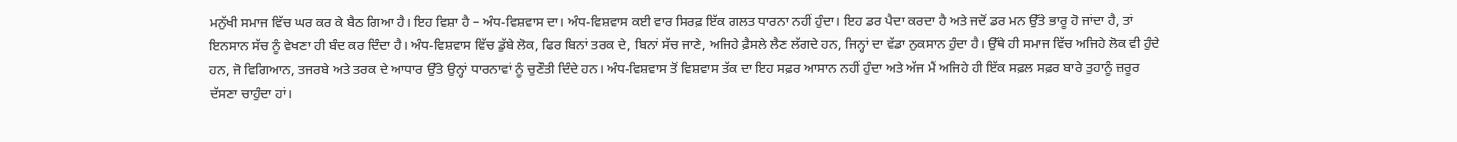ਮਨੁੱਖੀ ਸਮਾਜ ਵਿੱਚ ਘਰ ਕਰ ਕੇ ਬੈਠ ਗਿਆ ਹੈ। ਇਹ ਵਿਸ਼ਾ ਹੈ – ਅੰਧ-ਵਿਸ਼ਵਾਸ ਦਾ। ਅੰਧ-ਵਿਸ਼ਵਾਸ ਕਈ ਵਾਰ ਸਿਰਫ਼ ਇੱਕ ਗਲਤ ਧਾਰਨਾ ਨਹੀਂ ਹੁੰਦਾ। ਇਹ ਡਰ ਪੈਦਾ ਕਰਦਾ ਹੈ ਅਤੇ ਜਦੋਂ ਡਰ ਮਨ ਉੱਤੇ ਭਾਰੂ ਹੋ ਜਾਂਦਾ ਹੈ, ਤਾਂ ਇਨਸਾਨ ਸੱਚ ਨੂੰ ਵੇਖਣਾ ਹੀ ਬੰਦ ਕਰ ਦਿੰਦਾ ਹੈ। ਅੰਧ-ਵਿਸ਼ਵਾਸ ਵਿੱਚ ਡੁੱਬੇ ਲੋਕ, ਫਿਰ ਬਿਨਾਂ ਤਰਕ ਦੇ, ਬਿਨਾਂ ਸੱਚ ਜਾਣੇ, ਅਜਿਹੇ ਫ਼ੈਸਲੇ ਲੈਣ ਲੱਗਦੇ ਹਨ, ਜਿਨ੍ਹਾਂ ਦਾ ਵੱਡਾ ਨੁਕਸਾਨ ਹੁੰਦਾ ਹੈ। ਉੱਥੇ ਹੀ ਸਮਾਜ ਵਿੱਚ ਅਜਿਹੇ ਲੋਕ ਵੀ ਹੁੰਦੇ ਹਨ, ਜੋ ਵਿਗਿਆਨ, ਤਜਰਬੇ ਅਤੇ ਤਰਕ ਦੇ ਆਧਾਰ ਉੱਤੇ ਉਨ੍ਹਾਂ ਧਾਰਨਾਵਾਂ ਨੂੰ ਚੁਣੌਤੀ ਦਿੰਦੇ ਹਨ। ਅੰਧ-ਵਿਸ਼ਵਾਸ ਤੋਂ ਵਿਸ਼ਵਾਸ ਤੱਕ ਦਾ ਇਹ ਸਫ਼ਰ ਆਸਾਨ ਨਹੀਂ ਹੁੰਦਾ ਅਤੇ ਅੱਜ ਮੈਂ ਅਜਿਹੇ ਹੀ ਇੱਕ ਸਫ਼ਲ ਸਫ਼ਰ ਬਾਰੇ ਤੁਹਾਨੂੰ ਜ਼ਰੂਰ ਦੱਸਣਾ ਚਾਹੁੰਦਾ ਹਾਂ।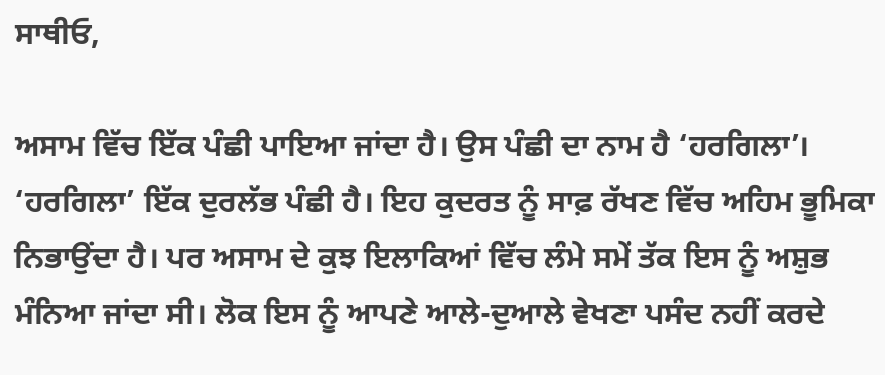ਸਾਥੀਓ,

ਅਸਾਮ ਵਿੱਚ ਇੱਕ ਪੰਛੀ ਪਾਇਆ ਜਾਂਦਾ ਹੈ। ਉਸ ਪੰਛੀ ਦਾ ਨਾਮ ਹੈ ‘ਹਰਗਿਲਾ’। ‘ਹਰਗਿਲਾ’ ਇੱਕ ਦੁਰਲੱਭ ਪੰਛੀ ਹੈ। ਇਹ ਕੁਦਰਤ ਨੂੰ ਸਾਫ਼ ਰੱਖਣ ਵਿੱਚ ਅਹਿਮ ਭੂਮਿਕਾ ਨਿਭਾਉਂਦਾ ਹੈ। ਪਰ ਅਸਾਮ ਦੇ ਕੁਝ ਇਲਾਕਿਆਂ ਵਿੱਚ ਲੰਮੇ ਸਮੇਂ ਤੱਕ ਇਸ ਨੂੰ ਅਸ਼ੁਭ ਮੰਨਿਆ ਜਾਂਦਾ ਸੀ। ਲੋਕ ਇਸ ਨੂੰ ਆਪਣੇ ਆਲੇ-ਦੁਆਲੇ ਵੇਖਣਾ ਪਸੰਦ ਨਹੀਂ ਕਰਦੇ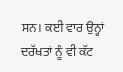ਸਨ। ਕਈ ਵਾਰ ਉਨ੍ਹਾਂ ਦਰੱਖਤਾਂ ਨੂੰ ਵੀ ਕੱਟ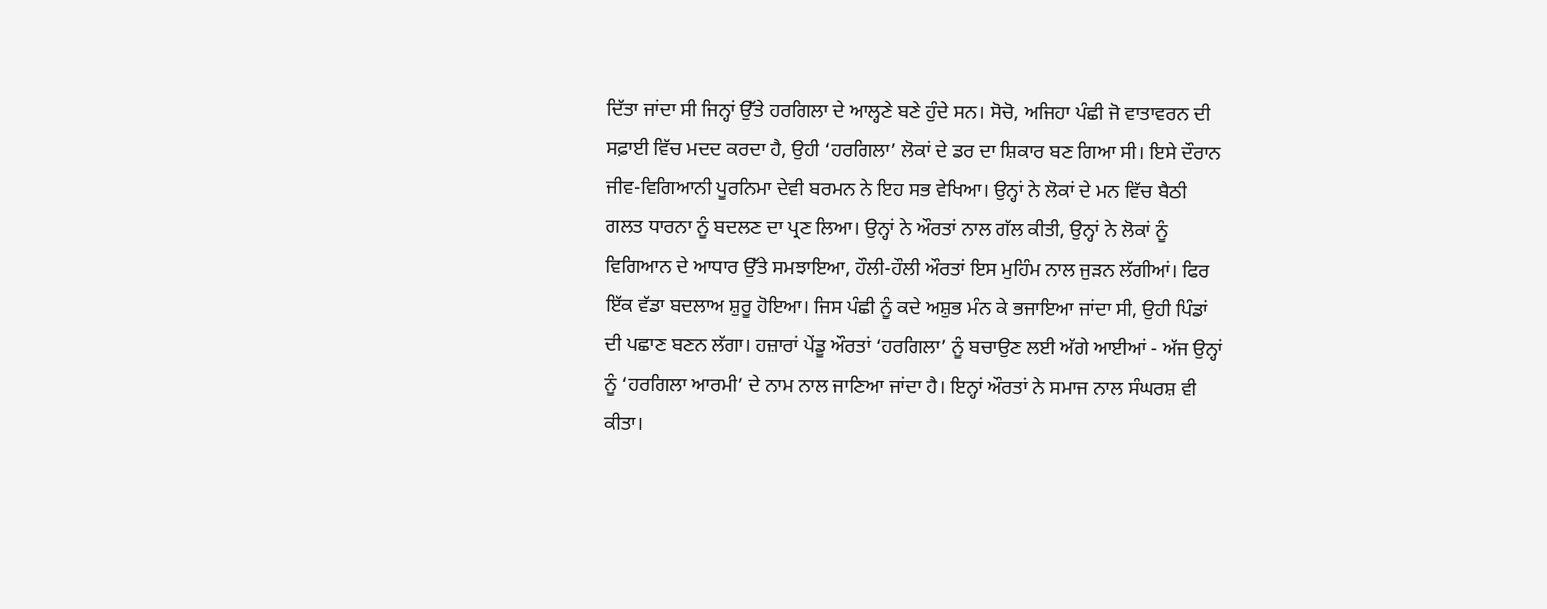ਦਿੱਤਾ ਜਾਂਦਾ ਸੀ ਜਿਨ੍ਹਾਂ ਉੱਤੇ ਹਰਗਿਲਾ ਦੇ ਆਲ੍ਹਣੇ ਬਣੇ ਹੁੰਦੇ ਸਨ। ਸੋਚੋ, ਅਜਿਹਾ ਪੰਛੀ ਜੋ ਵਾਤਾਵਰਨ ਦੀ ਸਫ਼ਾਈ ਵਿੱਚ ਮਦਦ ਕਰਦਾ ਹੈ, ਉਹੀ ‘ਹਰਗਿਲਾ’ ਲੋਕਾਂ ਦੇ ਡਰ ਦਾ ਸ਼ਿਕਾਰ ਬਣ ਗਿਆ ਸੀ। ਇਸੇ ਦੌਰਾਨ ਜੀਵ-ਵਿਗਿਆਨੀ ਪੂਰਨਿਮਾ ਦੇਵੀ ਬਰਮਨ ਨੇ ਇਹ ਸਭ ਵੇਖਿਆ। ਉਨ੍ਹਾਂ ਨੇ ਲੋਕਾਂ ਦੇ ਮਨ ਵਿੱਚ ਬੈਠੀ ਗਲਤ ਧਾਰਨਾ ਨੂੰ ਬਦਲਣ ਦਾ ਪ੍ਰਣ ਲਿਆ। ਉਨ੍ਹਾਂ ਨੇ ਔਰਤਾਂ ਨਾਲ ਗੱਲ ਕੀਤੀ, ਉਨ੍ਹਾਂ ਨੇ ਲੋਕਾਂ ਨੂੰ ਵਿਗਿਆਨ ਦੇ ਆਧਾਰ ਉੱਤੇ ਸਮਝਾਇਆ, ਹੌਲੀ-ਹੌਲੀ ਔਰਤਾਂ ਇਸ ਮੁਹਿੰਮ ਨਾਲ ਜੁੜਨ ਲੱਗੀਆਂ। ਫਿਰ ਇੱਕ ਵੱਡਾ ਬਦਲਾਅ ਸ਼ੁਰੂ ਹੋਇਆ। ਜਿਸ ਪੰਛੀ ਨੂੰ ਕਦੇ ਅਸ਼ੁਭ ਮੰਨ ਕੇ ਭਜਾਇਆ ਜਾਂਦਾ ਸੀ, ਉਹੀ ਪਿੰਡਾਂ ਦੀ ਪਛਾਣ ਬਣਨ ਲੱਗਾ। ਹਜ਼ਾਰਾਂ ਪੇਂਡੂ ਔਰਤਾਂ ‘ਹਰਗਿਲਾ’ ਨੂੰ ਬਚਾਉਣ ਲਈ ਅੱਗੇ ਆਈਆਂ - ਅੱਜ ਉਨ੍ਹਾਂ ਨੂੰ ‘ਹਰਗਿਲਾ ਆਰਮੀ’ ਦੇ ਨਾਮ ਨਾਲ ਜਾਣਿਆ ਜਾਂਦਾ ਹੈ। ਇਨ੍ਹਾਂ ਔਰਤਾਂ ਨੇ ਸਮਾਜ ਨਾਲ ਸੰਘਰਸ਼ ਵੀ ਕੀਤਾ।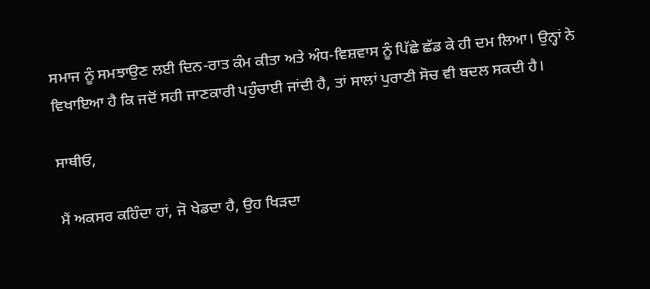ਸਮਾਜ ਨੂੰ ਸਮਝਾਉਣ ਲਈ ਦਿਨ-ਰਾਤ ਕੰਮ ਕੀਤਾ ਅਤੇ ਅੰਧ-ਵਿਸ਼ਵਾਸ ਨੂੰ ਪਿੱਛੇ ਛੱਡ ਕੇ ਹੀ ਦਮ ਲਿਆ। ਉਨ੍ਹਾਂ ਨੇ ਵਿਖਾਇਆ ਹੈ ਕਿ ਜਦੋਂ ਸਹੀ ਜਾਣਕਾਰੀ ਪਹੁੰਚਾਈ ਜਾਂਦੀ ਹੈ, ਤਾਂ ਸਾਲਾਂ ਪੁਰਾਣੀ ਸੋਚ ਵੀ ਬਦਲ ਸਕਦੀ ਹੈ।

ਸਾਥੀਓ,

ਮੈਂ ਅਕਸਰ ਕਹਿੰਦਾ ਹਾਂ, ਜੋ ਖੇਡਦਾ ਹੈ, ਉਹ ਖਿੜਦਾ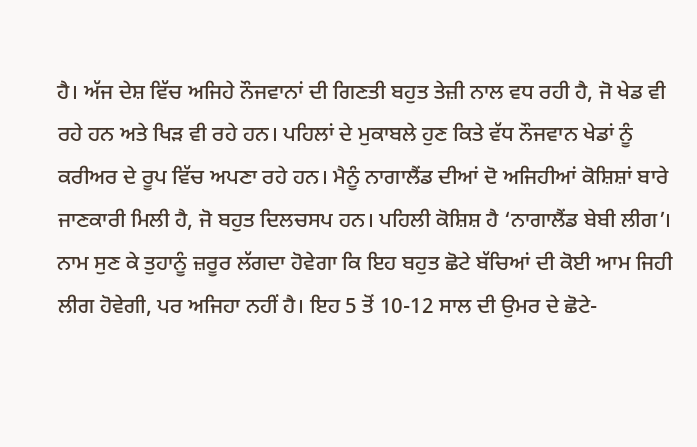ਹੈ। ਅੱਜ ਦੇਸ਼ ਵਿੱਚ ਅਜਿਹੇ ਨੌਜਵਾਨਾਂ ਦੀ ਗਿਣਤੀ ਬਹੁਤ ਤੇਜ਼ੀ ਨਾਲ ਵਧ ਰਹੀ ਹੈ, ਜੋ ਖੇਡ ਵੀ ਰਹੇ ਹਨ ਅਤੇ ਖਿੜ ਵੀ ਰਹੇ ਹਨ। ਪਹਿਲਾਂ ਦੇ ਮੁਕਾਬਲੇ ਹੁਣ ਕਿਤੇ ਵੱਧ ਨੌਜਵਾਨ ਖੇਡਾਂ ਨੂੰ ਕਰੀਅਰ ਦੇ ਰੂਪ ਵਿੱਚ ਅਪਣਾ ਰਹੇ ਹਨ। ਮੈਨੂੰ ਨਾਗਾਲੈਂਡ ਦੀਆਂ ਦੋ ਅਜਿਹੀਆਂ ਕੋਸ਼ਿਸ਼ਾਂ ਬਾਰੇ ਜਾਣਕਾਰੀ ਮਿਲੀ ਹੈ, ਜੋ ਬਹੁਤ ਦਿਲਚਸਪ ਹਨ। ਪਹਿਲੀ ਕੋਸ਼ਿਸ਼ ਹੈ ‘ਨਾਗਾਲੈਂਡ ਬੇਬੀ ਲੀਗ’। ਨਾਮ ਸੁਣ ਕੇ ਤੁਹਾਨੂੰ ਜ਼ਰੂਰ ਲੱਗਦਾ ਹੋਵੇਗਾ ਕਿ ਇਹ ਬਹੁਤ ਛੋਟੇ ਬੱਚਿਆਂ ਦੀ ਕੋਈ ਆਮ ਜਿਹੀ ਲੀਗ ਹੋਵੇਗੀ, ਪਰ ਅਜਿਹਾ ਨਹੀਂ ਹੈ। ਇਹ 5 ਤੋਂ 10-12 ਸਾਲ ਦੀ ਉਮਰ ਦੇ ਛੋਟੇ-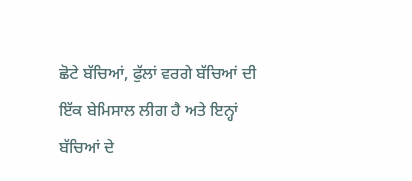ਛੋਟੇ ਬੱਚਿਆਂ, ਫੁੱਲਾਂ ਵਰਗੇ ਬੱਚਿਆਂ ਦੀ ਇੱਕ ਬੇਮਿਸਾਲ ਲੀਗ ਹੈ ਅਤੇ ਇਨ੍ਹਾਂ ਬੱਚਿਆਂ ਦੇ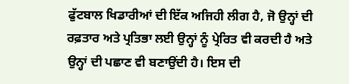ਫੁੱਟਬਾਲ ਖਿਡਾਰੀਆਂ ਦੀ ਇੱਕ ਅਜਿਹੀ ਲੀਗ ਹੈ, ਜੋ ਉਨ੍ਹਾਂ ਦੀ ਰਫ਼ਤਾਰ ਅਤੇ ਪ੍ਰਤਿਭਾ ਲਈ ਉਨ੍ਹਾਂ ਨੂੰ ਪ੍ਰੇਰਿਤ ਵੀ ਕਰਦੀ ਹੈ ਅਤੇ ਉਨ੍ਹਾਂ ਦੀ ਪਛਾਣ ਵੀ ਬਣਾਉਂਦੀ ਹੈ। ਇਸ ਦੀ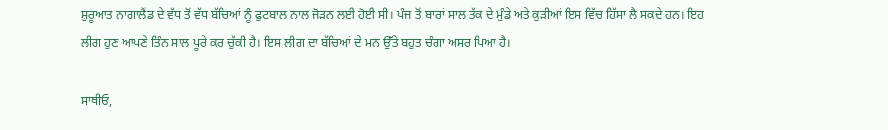ਸ਼ੁਰੂਆਤ ਨਾਗਾਲੈਂਡ ਦੇ ਵੱਧ ਤੋਂ ਵੱਧ ਬੱਚਿਆਂ ਨੂੰ ਫੁਟਬਾਲ ਨਾਲ ਜੋੜਨ ਲਈ ਹੋਈ ਸੀ। ਪੰਜ ਤੋਂ ਬਾਰਾਂ ਸਾਲ ਤੱਕ ਦੇ ਮੁੰਡੇ ਅਤੇ ਕੁੜੀਆਂ ਇਸ ਵਿੱਚ ਹਿੱਸਾ ਲੈ ਸਕਦੇ ਹਨ। ਇਹ ਲੀਗ ਹੁਣ ਆਪਣੇ ਤਿੰਨ ਸਾਲ ਪੂਰੇ ਕਰ ਚੁੱਕੀ ਹੈ। ਇਸ ਲੀਗ ਦਾ ਬੱਚਿਆਂ ਦੇ ਮਨ ਉੱਤੇ ਬਹੁਤ ਚੰਗਾ ਅਸਰ ਪਿਆ ਹੈ।

ਸਾਥੀਓ,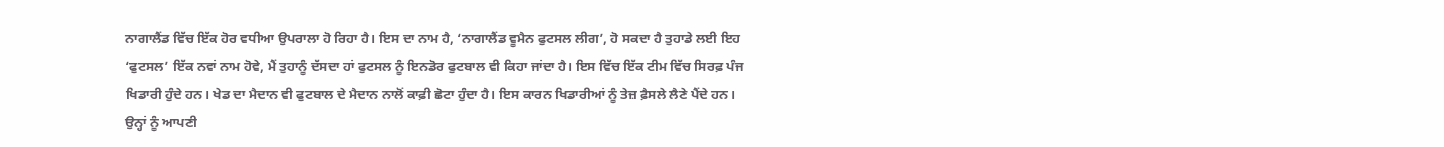ਨਾਗਾਲੈਂਡ ਵਿੱਚ ਇੱਕ ਹੋਰ ਵਧੀਆ ਉਪਰਾਲਾ ਹੋ ਰਿਹਾ ਹੈ। ਇਸ ਦਾ ਨਾਮ ਹੈ, ‘ਨਾਗਾਲੈਂਡ ਵੂਮੈਨ ਫੁਟਸਲ ਲੀਗ’, ਹੋ ਸਕਦਾ ਹੈ ਤੁਹਾਡੇ ਲਈ ਇਹ ‘ਫੁਟਸਲ’ ਇੱਕ ਨਵਾਂ ਨਾਮ ਹੋਵੇ, ਮੈਂ ਤੁਹਾਨੂੰ ਦੱਸਦਾ ਹਾਂ ਫੁਟਸਲ ਨੂੰ ਇਨਡੋਰ ਫੁਟਬਾਲ ਵੀ ਕਿਹਾ ਜਾਂਦਾ ਹੈ। ਇਸ ਵਿੱਚ ਇੱਕ ਟੀਮ ਵਿੱਚ ਸਿਰਫ਼ ਪੰਜ ਖਿਡਾਰੀ ਹੁੰਦੇ ਹਨ। ਖੇਡ ਦਾ ਮੈਦਾਨ ਵੀ ਫੁਟਬਾਲ ਦੇ ਮੈਦਾਨ ਨਾਲੋਂ ਕਾਫ਼ੀ ਛੋਟਾ ਹੁੰਦਾ ਹੈ। ਇਸ ਕਾਰਨ ਖਿਡਾਰੀਆਂ ਨੂੰ ਤੇਜ਼ ਫ਼ੈਸਲੇ ਲੈਣੇ ਪੈਂਦੇ ਹਨ। ਉਨ੍ਹਾਂ ਨੂੰ ਆਪਣੀ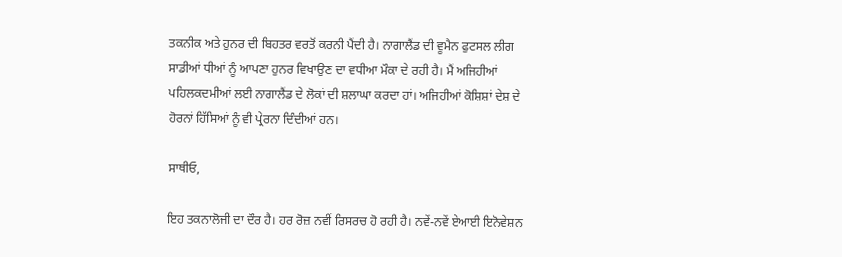ਤਕਨੀਕ ਅਤੇ ਹੁਨਰ ਦੀ ਬਿਹਤਰ ਵਰਤੋਂ ਕਰਨੀ ਪੈਂਦੀ ਹੈ। ਨਾਗਾਲੈਂਡ ਦੀ ਵੂਮੈਨ ਫੁਟਸਲ ਲੀਗ ਸਾਡੀਆਂ ਧੀਆਂ ਨੂੰ ਆਪਣਾ ਹੁਨਰ ਵਿਖਾਉਣ ਦਾ ਵਧੀਆ ਮੌਕਾ ਦੇ ਰਹੀ ਹੈ। ਮੈਂ ਅਜਿਹੀਆਂ ਪਹਿਲਕਦਮੀਆਂ ਲਈ ਨਾਗਾਲੈਂਡ ਦੇ ਲੋਕਾਂ ਦੀ ਸ਼ਲਾਘਾ ਕਰਦਾ ਹਾਂ। ਅਜਿਹੀਆਂ ਕੋਸ਼ਿਸ਼ਾਂ ਦੇਸ਼ ਦੇ ਹੋਰਨਾਂ ਹਿੱਸਿਆਂ ਨੂੰ ਵੀ ਪ੍ਰੇਰਨਾ ਦਿੰਦੀਆਂ ਹਨ।

ਸਾਥੀਓ,

ਇਹ ਤਕਨਾਲੋਜੀ ਦਾ ਦੌਰ ਹੈ। ਹਰ ਰੋਜ਼ ਨਵੀਂ ਰਿਸਰਚ ਹੋ ਰਹੀ ਹੈ। ਨਵੇਂ-ਨਵੇਂ ਏਆਈ ਇਨੋਵੇਸ਼ਨ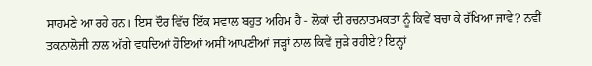ਸਾਹਮਣੇ ਆ ਰਹੇ ਹਨ। ਇਸ ਦੌਰ ਵਿੱਚ ਇੱਕ ਸਵਾਲ ਬਹੁਤ ਅਹਿਮ ਹੈ - ਲੋਕਾਂ ਦੀ ਰਚਨਾਤਮਕਤਾ ਨੂੰ ਕਿਵੇਂ ਬਚਾ ਕੇ ਰੱਖਿਆ ਜਾਵੇ? ਨਵੀਂ ਤਕਨਾਲੋਜੀ ਨਾਲ ਅੱਗੇ ਵਧਦਿਆਂ ਹੋਇਆਂ ਅਸੀਂ ਆਪਣੀਆਂ ਜੜ੍ਹਾਂ ਨਾਲ ਕਿਵੇਂ ਜੁੜੇ ਰਹੀਏ? ਇਨ੍ਹਾਂ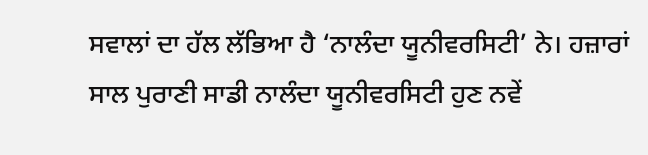ਸਵਾਲਾਂ ਦਾ ਹੱਲ ਲੱਭਿਆ ਹੈ ‘ਨਾਲੰਦਾ ਯੂਨੀਵਰਸਿਟੀ’ ਨੇ। ਹਜ਼ਾਰਾਂ ਸਾਲ ਪੁਰਾਣੀ ਸਾਡੀ ਨਾਲੰਦਾ ਯੂਨੀਵਰਸਿਟੀ ਹੁਣ ਨਵੇਂ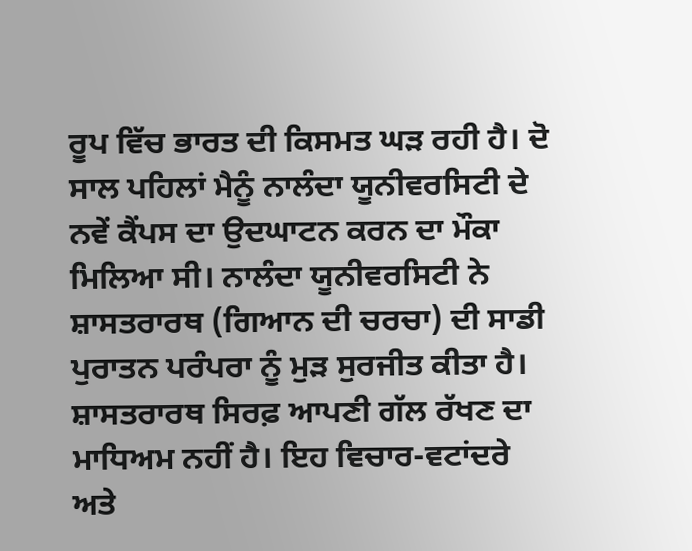ਰੂਪ ਵਿੱਚ ਭਾਰਤ ਦੀ ਕਿਸਮਤ ਘੜ ਰਹੀ ਹੈ। ਦੋ ਸਾਲ ਪਹਿਲਾਂ ਮੈਨੂੰ ਨਾਲੰਦਾ ਯੂਨੀਵਰਸਿਟੀ ਦੇ ਨਵੇਂ ਕੈਂਪਸ ਦਾ ਉਦਘਾਟਨ ਕਰਨ ਦਾ ਮੌਕਾ ਮਿਲਿਆ ਸੀ। ਨਾਲੰਦਾ ਯੂਨੀਵਰਸਿਟੀ ਨੇ ਸ਼ਾਸਤਰਾਰਥ (ਗਿਆਨ ਦੀ ਚਰਚਾ) ਦੀ ਸਾਡੀ ਪੁਰਾਤਨ ਪਰੰਪਰਾ ਨੂੰ ਮੁੜ ਸੁਰਜੀਤ ਕੀਤਾ ਹੈ। ਸ਼ਾਸਤਰਾਰਥ ਸਿਰਫ਼ ਆਪਣੀ ਗੱਲ ਰੱਖਣ ਦਾ ਮਾਧਿਅਮ ਨਹੀਂ ਹੈ। ਇਹ ਵਿਚਾਰ-ਵਟਾਂਦਰੇ ਅਤੇ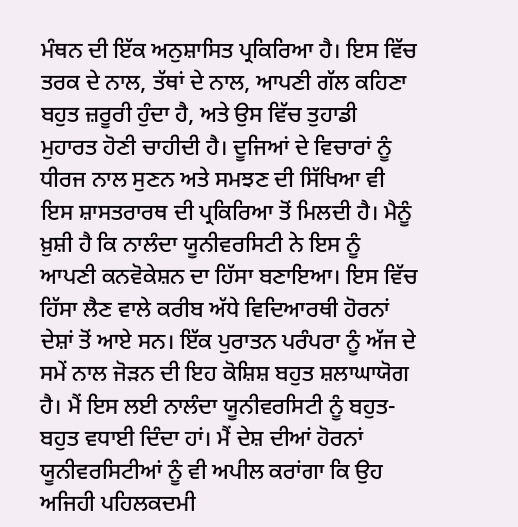ਮੰਥਨ ਦੀ ਇੱਕ ਅਨੁਸ਼ਾਸਿਤ ਪ੍ਰਕਿਰਿਆ ਹੈ। ਇਸ ਵਿੱਚ ਤਰਕ ਦੇ ਨਾਲ, ਤੱਥਾਂ ਦੇ ਨਾਲ, ਆਪਣੀ ਗੱਲ ਕਹਿਣਾ ਬਹੁਤ ਜ਼ਰੂਰੀ ਹੁੰਦਾ ਹੈ, ਅਤੇ ਉਸ ਵਿੱਚ ਤੁਹਾਡੀ ਮੁਹਾਰਤ ਹੋਣੀ ਚਾਹੀਦੀ ਹੈ। ਦੂਜਿਆਂ ਦੇ ਵਿਚਾਰਾਂ ਨੂੰ ਧੀਰਜ ਨਾਲ ਸੁਣਨ ਅਤੇ ਸਮਝਣ ਦੀ ਸਿੱਖਿਆ ਵੀ ਇਸ ਸ਼ਾਸਤਰਾਰਥ ਦੀ ਪ੍ਰਕਿਰਿਆ ਤੋਂ ਮਿਲਦੀ ਹੈ। ਮੈਨੂੰ ਖ਼ੁਸ਼ੀ ਹੈ ਕਿ ਨਾਲੰਦਾ ਯੂਨੀਵਰਸਿਟੀ ਨੇ ਇਸ ਨੂੰ ਆਪਣੀ ਕਨਵੋਕੇਸ਼ਨ ਦਾ ਹਿੱਸਾ ਬਣਾਇਆ। ਇਸ ਵਿੱਚ ਹਿੱਸਾ ਲੈਣ ਵਾਲੇ ਕਰੀਬ ਅੱਧੇ ਵਿਦਿਆਰਥੀ ਹੋਰਨਾਂ ਦੇਸ਼ਾਂ ਤੋਂ ਆਏ ਸਨ। ਇੱਕ ਪੁਰਾਤਨ ਪਰੰਪਰਾ ਨੂੰ ਅੱਜ ਦੇ ਸਮੇਂ ਨਾਲ ਜੋੜਨ ਦੀ ਇਹ ਕੋਸ਼ਿਸ਼ ਬਹੁਤ ਸ਼ਲਾਘਾਯੋਗ ਹੈ। ਮੈਂ ਇਸ ਲਈ ਨਾਲੰਦਾ ਯੂਨੀਵਰਸਿਟੀ ਨੂੰ ਬਹੁਤ-ਬਹੁਤ ਵਧਾਈ ਦਿੰਦਾ ਹਾਂ। ਮੈਂ ਦੇਸ਼ ਦੀਆਂ ਹੋਰਨਾਂ ਯੂਨੀਵਰਸਿਟੀਆਂ ਨੂੰ ਵੀ ਅਪੀਲ ਕਰਾਂਗਾ ਕਿ ਉਹ ਅਜਿਹੀ ਪਹਿਲਕਦਮੀ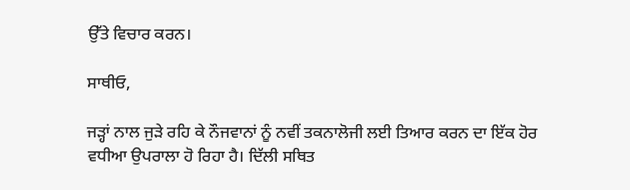ਉੱਤੇ ਵਿਚਾਰ ਕਰਨ।

ਸਾਥੀਓ,

ਜੜ੍ਹਾਂ ਨਾਲ ਜੁੜੇ ਰਹਿ ਕੇ ਨੌਜਵਾਨਾਂ ਨੂੰ ਨਵੀਂ ਤਕਨਾਲੋਜੀ ਲਈ ਤਿਆਰ ਕਰਨ ਦਾ ਇੱਕ ਹੋਰ ਵਧੀਆ ਉਪਰਾਲਾ ਹੋ ਰਿਹਾ ਹੈ। ਦਿੱਲੀ ਸਥਿਤ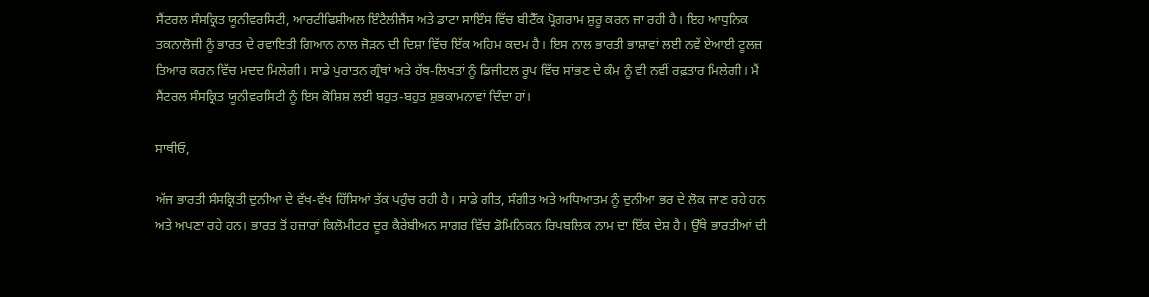ਸੈਂਟਰਲ ਸੰਸਕ੍ਰਿਤ ਯੂਨੀਵਰਸਿਟੀ, ਆਰਟੀਫਿਸ਼ੀਅਲ ਇੰਟੈਲੀਜੈਂਸ ਅਤੇ ਡਾਟਾ ਸਾਇੰਸ ਵਿੱਚ ਬੀਟੈੱਕ ਪ੍ਰੋਗਰਾਮ ਸ਼ੁਰੂ ਕਰਨ ਜਾ ਰਹੀ ਹੈ। ਇਹ ਆਧੁਨਿਕ ਤਕਨਾਲੋਜੀ ਨੂੰ ਭਾਰਤ ਦੇ ਰਵਾਇਤੀ ਗਿਆਨ ਨਾਲ ਜੋੜਨ ਦੀ ਦਿਸ਼ਾ ਵਿੱਚ ਇੱਕ ਅਹਿਮ ਕਦਮ ਹੈ। ਇਸ ਨਾਲ ਭਾਰਤੀ ਭਾਸ਼ਾਵਾਂ ਲਈ ਨਵੇਂ ਏਆਈ ਟੂਲਜ਼ ਤਿਆਰ ਕਰਨ ਵਿੱਚ ਮਦਦ ਮਿਲੇਗੀ। ਸਾਡੇ ਪੁਰਾਤਨ ਗ੍ਰੰਥਾਂ ਅਤੇ ਹੱਥ-ਲਿਖਤਾਂ ਨੂੰ ਡਿਜੀਟਲ ਰੂਪ ਵਿੱਚ ਸਾਂਭਣ ਦੇ ਕੰਮ ਨੂੰ ਵੀ ਨਵੀਂ ਰਫ਼ਤਾਰ ਮਿਲੇਗੀ। ਮੈਂ ਸੈਂਟਰਲ ਸੰਸਕ੍ਰਿਤ ਯੂਨੀਵਰਸਿਟੀ ਨੂੰ ਇਸ ਕੋਸ਼ਿਸ਼ ਲਈ ਬਹੁਤ-ਬਹੁਤ ਸ਼ੁਭਕਾਮਨਾਵਾਂ ਦਿੰਦਾ ਹਾਂ।

ਸਾਥੀਓ,

ਅੱਜ ਭਾਰਤੀ ਸੰਸਕ੍ਰਿਤੀ ਦੁਨੀਆ ਦੇ ਵੱਖ-ਵੱਖ ਹਿੱਸਿਆਂ ਤੱਕ ਪਹੁੰਚ ਰਹੀ ਹੈ। ਸਾਡੇ ਗੀਤ, ਸੰਗੀਤ ਅਤੇ ਅਧਿਆਤਮ ਨੂੰ ਦੁਨੀਆ ਭਰ ਦੇ ਲੋਕ ਜਾਣ ਰਹੇ ਹਨ ਅਤੇ ਅਪਣਾ ਰਹੇ ਹਨ। ਭਾਰਤ ਤੋਂ ਹਜ਼ਾਰਾਂ ਕਿਲੋਮੀਟਰ ਦੂਰ ਕੈਰੇਬੀਅਨ ਸਾਗਰ ਵਿੱਚ ਡੋਮਿਨਿਕਨ ਰਿਪਬਲਿਕ ਨਾਮ ਦਾ ਇੱਕ ਦੇਸ਼ ਹੈ। ਉੱਥੇ ਭਾਰਤੀਆਂ ਦੀ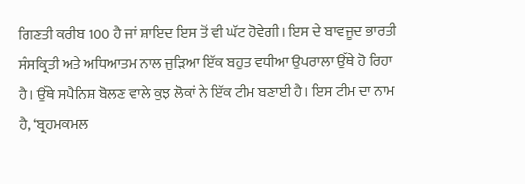ਗਿਣਤੀ ਕਰੀਬ 100 ਹੈ ਜਾਂ ਸ਼ਾਇਦ ਇਸ ਤੋਂ ਵੀ ਘੱਟ ਹੋਵੇਗੀ। ਇਸ ਦੇ ਬਾਵਜੂਦ ਭਾਰਤੀ ਸੰਸਕ੍ਰਿਤੀ ਅਤੇ ਅਧਿਆਤਮ ਨਾਲ ਜੁੜਿਆ ਇੱਕ ਬਹੁਤ ਵਧੀਆ ਉਪਰਾਲਾ ਉੱਥੇ ਹੋ ਰਿਹਾ ਹੈ। ਉੱਥੇ ਸਪੈਨਿਸ਼ ਬੋਲਣ ਵਾਲੇ ਕੁਝ ਲੋਕਾਂ ਨੇ ਇੱਕ ਟੀਮ ਬਣਾਈ ਹੈ। ਇਸ ਟੀਮ ਦਾ ਨਾਮ ਹੈ, ‘ਬ੍ਰਹਮਕਮਲ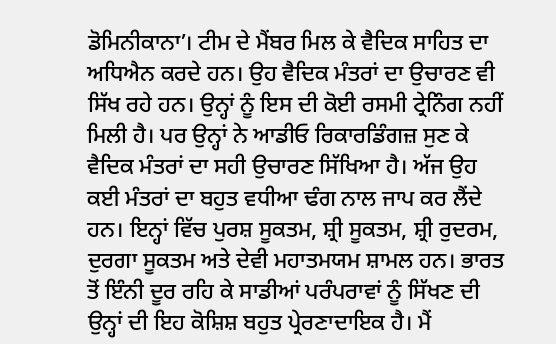ਡੋਮਿਨੀਕਾਨਾ’। ਟੀਮ ਦੇ ਮੈਂਬਰ ਮਿਲ ਕੇ ਵੈਦਿਕ ਸਾਹਿਤ ਦਾ ਅਧਿਐਨ ਕਰਦੇ ਹਨ। ਉਹ ਵੈਦਿਕ ਮੰਤਰਾਂ ਦਾ ਉਚਾਰਣ ਵੀ ਸਿੱਖ ਰਹੇ ਹਨ। ਉਨ੍ਹਾਂ ਨੂੰ ਇਸ ਦੀ ਕੋਈ ਰਸਮੀ ਟ੍ਰੇਨਿੰਗ ਨਹੀਂ ਮਿਲੀ ਹੈ। ਪਰ ਉਨ੍ਹਾਂ ਨੇ ਆਡੀਓ ਰਿਕਾਰਡਿੰਗਜ਼ ਸੁਣ ਕੇ ਵੈਦਿਕ ਮੰਤਰਾਂ ਦਾ ਸਹੀ ਉਚਾਰਣ ਸਿੱਖਿਆ ਹੈ। ਅੱਜ ਉਹ ਕਈ ਮੰਤਰਾਂ ਦਾ ਬਹੁਤ ਵਧੀਆ ਢੰਗ ਨਾਲ ਜਾਪ ਕਰ ਲੈਂਦੇ ਹਨ। ਇਨ੍ਹਾਂ ਵਿੱਚ ਪੁਰਸ਼ ਸੂਕਤਮ, ਸ਼੍ਰੀ ਸੂਕਤਮ, ਸ਼੍ਰੀ ਰੁਦਰਮ, ਦੁਰਗਾ ਸੂਕਤਮ ਅਤੇ ਦੇਵੀ ਮਹਾਤਮਯਮ ਸ਼ਾਮਲ ਹਨ। ਭਾਰਤ ਤੋਂ ਇੰਨੀ ਦੂਰ ਰਹਿ ਕੇ ਸਾਡੀਆਂ ਪਰੰਪਰਾਵਾਂ ਨੂੰ ਸਿੱਖਣ ਦੀ ਉਨ੍ਹਾਂ ਦੀ ਇਹ ਕੋਸ਼ਿਸ਼ ਬਹੁਤ ਪ੍ਰੇਰਣਾਦਾਇਕ ਹੈ। ਮੈਂ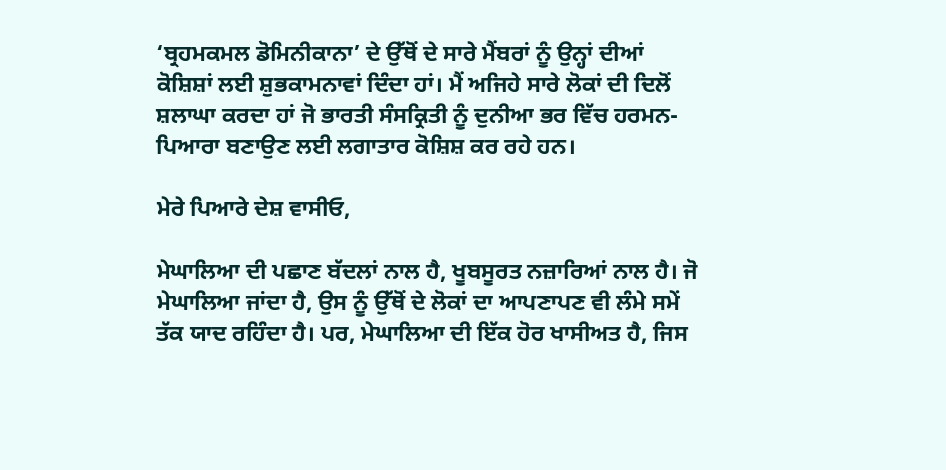‘ਬ੍ਰਹਮਕਮਲ ਡੋਮਿਨੀਕਾਨਾ’ ਦੇ ਉੱਥੋਂ ਦੇ ਸਾਰੇ ਮੈਂਬਰਾਂ ਨੂੰ ਉਨ੍ਹਾਂ ਦੀਆਂ ਕੋਸ਼ਿਸ਼ਾਂ ਲਈ ਸ਼ੁਭਕਾਮਨਾਵਾਂ ਦਿੰਦਾ ਹਾਂ। ਮੈਂ ਅਜਿਹੇ ਸਾਰੇ ਲੋਕਾਂ ਦੀ ਦਿਲੋਂ ਸ਼ਲਾਘਾ ਕਰਦਾ ਹਾਂ ਜੋ ਭਾਰਤੀ ਸੰਸਕ੍ਰਿਤੀ ਨੂੰ ਦੁਨੀਆ ਭਰ ਵਿੱਚ ਹਰਮਨ-ਪਿਆਰਾ ਬਣਾਉਣ ਲਈ ਲਗਾਤਾਰ ਕੋਸ਼ਿਸ਼ ਕਰ ਰਹੇ ਹਨ।

ਮੇਰੇ ਪਿਆਰੇ ਦੇਸ਼ ਵਾਸੀਓ,

ਮੇਘਾਲਿਆ ਦੀ ਪਛਾਣ ਬੱਦਲਾਂ ਨਾਲ ਹੈ, ਖੂਬਸੂਰਤ ਨਜ਼ਾਰਿਆਂ ਨਾਲ ਹੈ। ਜੋ ਮੇਘਾਲਿਆ ਜਾਂਦਾ ਹੈ, ਉਸ ਨੂੰ ਉੱਥੋਂ ਦੇ ਲੋਕਾਂ ਦਾ ਆਪਣਾਪਣ ਵੀ ਲੰਮੇ ਸਮੇਂ ਤੱਕ ਯਾਦ ਰਹਿੰਦਾ ਹੈ। ਪਰ, ਮੇਘਾਲਿਆ ਦੀ ਇੱਕ ਹੋਰ ਖਾਸੀਅਤ ਹੈ, ਜਿਸ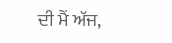ਦੀ ਮੈਂ ਅੱਜ,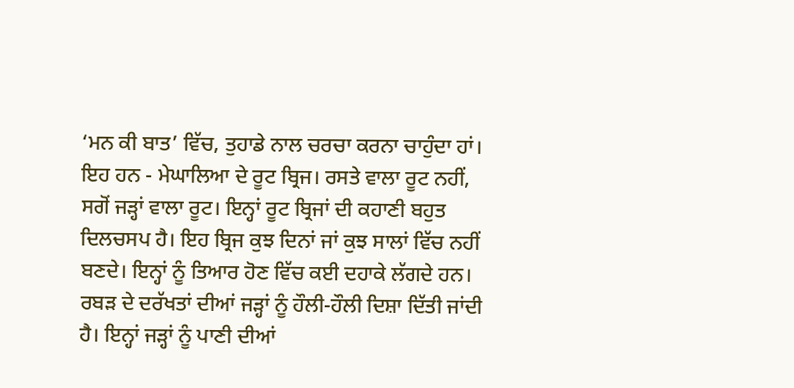‘ਮਨ ਕੀ ਬਾਤ’ ਵਿੱਚ, ਤੁਹਾਡੇ ਨਾਲ ਚਰਚਾ ਕਰਨਾ ਚਾਹੁੰਦਾ ਹਾਂ। ਇਹ ਹਨ - ਮੇਘਾਲਿਆ ਦੇ ਰੂਟ ਬ੍ਰਿਜ। ਰਸਤੇ ਵਾਲਾ ਰੂਟ ਨਹੀਂ, ਸਗੋਂ ਜੜ੍ਹਾਂ ਵਾਲਾ ਰੂਟ। ਇਨ੍ਹਾਂ ਰੂਟ ਬ੍ਰਿਜਾਂ ਦੀ ਕਹਾਣੀ ਬਹੁਤ ਦਿਲਚਸਪ ਹੈ। ਇਹ ਬ੍ਰਿਜ ਕੁਝ ਦਿਨਾਂ ਜਾਂ ਕੁਝ ਸਾਲਾਂ ਵਿੱਚ ਨਹੀਂ ਬਣਦੇ। ਇਨ੍ਹਾਂ ਨੂੰ ਤਿਆਰ ਹੋਣ ਵਿੱਚ ਕਈ ਦਹਾਕੇ ਲੱਗਦੇ ਹਨ। ਰਬੜ ਦੇ ਦਰੱਖਤਾਂ ਦੀਆਂ ਜੜ੍ਹਾਂ ਨੂੰ ਹੌਲੀ-ਹੌਲੀ ਦਿਸ਼ਾ ਦਿੱਤੀ ਜਾਂਦੀ ਹੈ। ਇਨ੍ਹਾਂ ਜੜ੍ਹਾਂ ਨੂੰ ਪਾਣੀ ਦੀਆਂ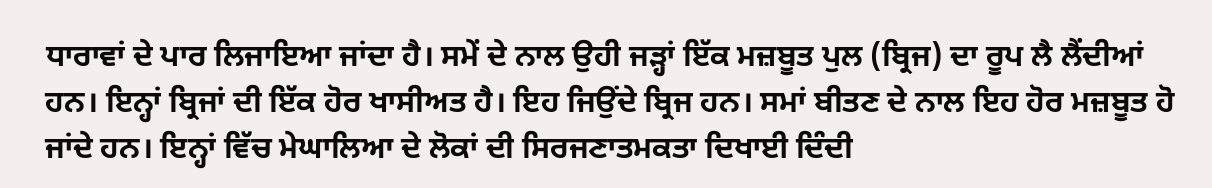ਧਾਰਾਵਾਂ ਦੇ ਪਾਰ ਲਿਜਾਇਆ ਜਾਂਦਾ ਹੈ। ਸਮੇਂ ਦੇ ਨਾਲ ਉਹੀ ਜੜ੍ਹਾਂ ਇੱਕ ਮਜ਼ਬੂਤ ਪੁਲ (ਬ੍ਰਿਜ) ਦਾ ਰੂਪ ਲੈ ਲੈਂਦੀਆਂ ਹਨ। ਇਨ੍ਹਾਂ ਬ੍ਰਿਜਾਂ ਦੀ ਇੱਕ ਹੋਰ ਖਾਸੀਅਤ ਹੈ। ਇਹ ਜਿਉਂਦੇ ਬ੍ਰਿਜ ਹਨ। ਸਮਾਂ ਬੀਤਣ ਦੇ ਨਾਲ ਇਹ ਹੋਰ ਮਜ਼ਬੂਤ ਹੋ ਜਾਂਦੇ ਹਨ। ਇਨ੍ਹਾਂ ਵਿੱਚ ਮੇਘਾਲਿਆ ਦੇ ਲੋਕਾਂ ਦੀ ਸਿਰਜਣਾਤਮਕਤਾ ਦਿਖਾਈ ਦਿੰਦੀ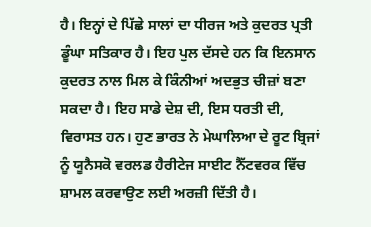ਹੈ। ਇਨ੍ਹਾਂ ਦੇ ਪਿੱਛੇ ਸਾਲਾਂ ਦਾ ਧੀਰਜ ਅਤੇ ਕੁਦਰਤ ਪ੍ਰਤੀ ਡੂੰਘਾ ਸਤਿਕਾਰ ਹੈ। ਇਹ ਪੁਲ ਦੱਸਦੇ ਹਨ ਕਿ ਇਨਸਾਨ ਕੁਦਰਤ ਨਾਲ ਮਿਲ ਕੇ ਕਿੰਨੀਆਂ ਅਦਭੁਤ ਚੀਜ਼ਾਂ ਬਣਾ ਸਕਦਾ ਹੈ। ਇਹ ਸਾਡੇ ਦੇਸ਼ ਦੀ, ਇਸ ਧਰਤੀ ਦੀ, ਵਿਰਾਸਤ ਹਨ। ਹੁਣ ਭਾਰਤ ਨੇ ਮੇਘਾਲਿਆ ਦੇ ਰੂਟ ਬ੍ਰਿਜਾਂ ਨੂੰ ਯੂਨੈਸਕੋ ਵਰਲਡ ਹੈਰੀਟੇਜ ਸਾਈਟ ਨੈੱਟਵਰਕ ਵਿੱਚ ਸ਼ਾਮਲ ਕਰਵਾਉਣ ਲਈ ਅਰਜ਼ੀ ਦਿੱਤੀ ਹੈ।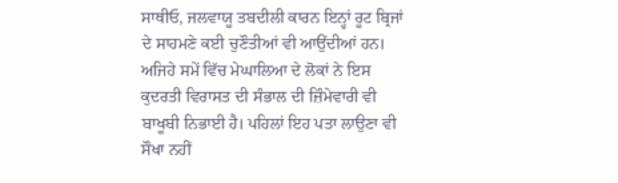ਸਾਥੀਓ, ਜਲਵਾਯੂ ਤਬਦੀਲੀ ਕਾਰਨ ਇਨ੍ਹਾਂ ਰੂਟ ਬ੍ਰਿਜਾਂ ਦੇ ਸਾਹਮਣੇ ਕਈ ਚੁਣੌਤੀਆਂ ਵੀ ਆਉਂਦੀਆਂ ਹਨ। ਅਜਿਹੇ ਸਮੇਂ ਵਿੱਚ ਮੇਘਾਲਿਆ ਦੇ ਲੋਕਾਂ ਨੇ ਇਸ ਕੁਦਰਤੀ ਵਿਰਾਸਤ ਦੀ ਸੰਭਾਲ ਦੀ ਜ਼ਿੰਮੇਵਾਰੀ ਵੀ ਬਾਖੂਬੀ ਨਿਭਾਈ ਹੈ। ਪਹਿਲਾਂ ਇਹ ਪਤਾ ਲਾਉਣਾ ਵੀ ਸੌਖਾ ਨਹੀਂ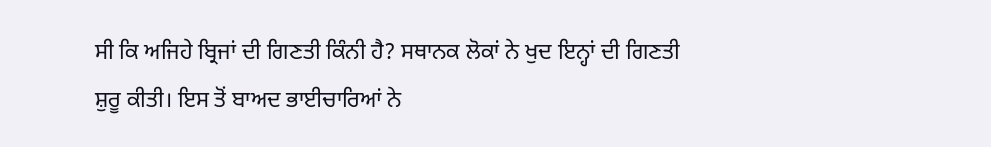ਸੀ ਕਿ ਅਜਿਹੇ ਬ੍ਰਿਜਾਂ ਦੀ ਗਿਣਤੀ ਕਿੰਨੀ ਹੈ? ਸਥਾਨਕ ਲੋਕਾਂ ਨੇ ਖੁਦ ਇਨ੍ਹਾਂ ਦੀ ਗਿਣਤੀ ਸ਼ੁਰੂ ਕੀਤੀ। ਇਸ ਤੋਂ ਬਾਅਦ ਭਾਈਚਾਰਿਆਂ ਨੇ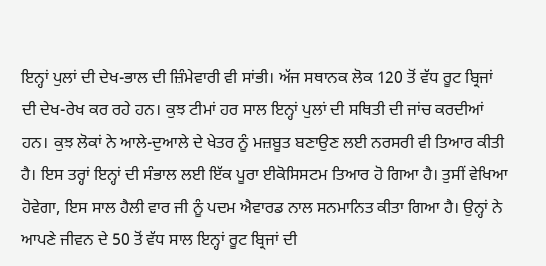ਇਨ੍ਹਾਂ ਪੁਲਾਂ ਦੀ ਦੇਖ-ਭਾਲ ਦੀ ਜ਼ਿੰਮੇਵਾਰੀ ਵੀ ਸਾਂਭੀ। ਅੱਜ ਸਥਾਨਕ ਲੋਕ 120 ਤੋਂ ਵੱਧ ਰੂਟ ਬ੍ਰਿਜਾਂ ਦੀ ਦੇਖ-ਰੇਖ ਕਰ ਰਹੇ ਹਨ। ਕੁਝ ਟੀਮਾਂ ਹਰ ਸਾਲ ਇਨ੍ਹਾਂ ਪੁਲਾਂ ਦੀ ਸਥਿਤੀ ਦੀ ਜਾਂਚ ਕਰਦੀਆਂ ਹਨ। ਕੁਝ ਲੋਕਾਂ ਨੇ ਆਲੇ-ਦੁਆਲੇ ਦੇ ਖੇਤਰ ਨੂੰ ਮਜ਼ਬੂਤ ਬਣਾਉਣ ਲਈ ਨਰਸਰੀ ਵੀ ਤਿਆਰ ਕੀਤੀ ਹੈ। ਇਸ ਤਰ੍ਹਾਂ ਇਨ੍ਹਾਂ ਦੀ ਸੰਭਾਲ ਲਈ ਇੱਕ ਪੂਰਾ ਈਕੋਸਿਸਟਮ ਤਿਆਰ ਹੋ ਗਿਆ ਹੈ। ਤੁਸੀਂ ਵੇਖਿਆ ਹੋਵੇਗਾ, ਇਸ ਸਾਲ ਹੈਲੀ ਵਾਰ ਜੀ ਨੂੰ ਪਦਮ ਐਵਾਰਡ ਨਾਲ ਸਨਮਾਨਿਤ ਕੀਤਾ ਗਿਆ ਹੈ। ਉਨ੍ਹਾਂ ਨੇ ਆਪਣੇ ਜੀਵਨ ਦੇ 50 ਤੋਂ ਵੱਧ ਸਾਲ ਇਨ੍ਹਾਂ ਰੂਟ ਬ੍ਰਿਜਾਂ ਦੀ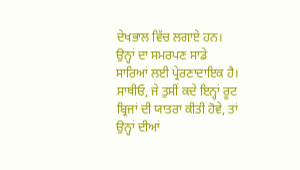ਦੇਖਭਾਲ ਵਿੱਚ ਲਗਾਏ ਹਨ। ਉਨ੍ਹਾਂ ਦਾ ਸਮਰਪਣ ਸਾਡੇ ਸਾਰਿਆਂ ਲਈ ਪ੍ਰੇਰਣਾਦਾਇਕ ਹੈ। ਸਾਥੀਓ, ਜੇ ਤੁਸੀਂ ਕਦੇ ਇਨ੍ਹਾਂ ਰੂਟ ਬ੍ਰਿਜਾਂ ਦੀ ਯਾਤਰਾ ਕੀਤੀ ਹੋਵੇ, ਤਾਂ ਉਨ੍ਹਾਂ ਦੀਆਂ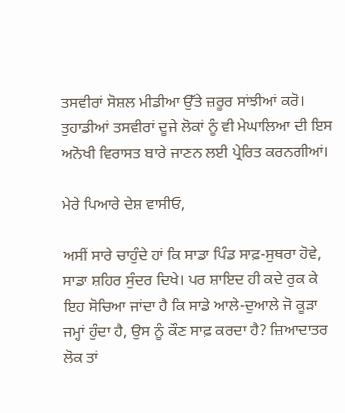ਤਸਵੀਰਾਂ ਸੋਸ਼ਲ ਮੀਡੀਆ ਉੱਤੇ ਜ਼ਰੂਰ ਸਾਂਝੀਆਂ ਕਰੋ। ਤੁਹਾਡੀਆਂ ਤਸਵੀਰਾਂ ਦੂਜੇ ਲੋਕਾਂ ਨੂੰ ਵੀ ਮੇਘਾਲਿਆ ਦੀ ਇਸ ਅਨੋਖੀ ਵਿਰਾਸਤ ਬਾਰੇ ਜਾਣਨ ਲਈ ਪ੍ਰੇਰਿਤ ਕਰਨਗੀਆਂ।

ਮੇਰੇ ਪਿਆਰੇ ਦੇਸ਼ ਵਾਸੀਓ,

ਅਸੀਂ ਸਾਰੇ ਚਾਹੁੰਦੇ ਹਾਂ ਕਿ ਸਾਡਾ ਪਿੰਡ ਸਾਫ਼-ਸੁਥਰਾ ਹੋਵੇ, ਸਾਡਾ ਸ਼ਹਿਰ ਸੁੰਦਰ ਦਿਖੇ। ਪਰ ਸ਼ਾਇਦ ਹੀ ਕਦੇ ਰੁਕ ਕੇ ਇਹ ਸੋਚਿਆ ਜਾਂਦਾ ਹੈ ਕਿ ਸਾਡੇ ਆਲੇ-ਦੁਆਲੇ ਜੋ ਕੂੜਾ ਜਮ੍ਹਾਂ ਹੁੰਦਾ ਹੈ, ਉਸ ਨੂੰ ਕੌਣ ਸਾਫ਼ ਕਰਦਾ ਹੈ? ਜ਼ਿਆਦਾਤਰ ਲੋਕ ਤਾਂ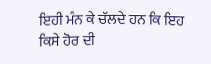ਇਹੀ ਮੰਨ ਕੇ ਚੱਲਦੇ ਹਨ ਕਿ ਇਹ ਕਿਸੇ ਹੋਰ ਦੀ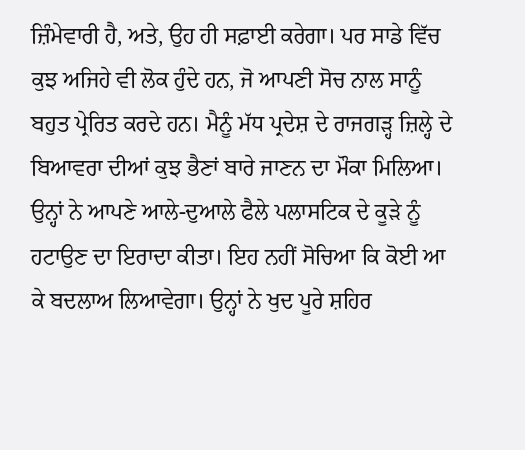ਜ਼ਿੰਮੇਵਾਰੀ ਹੈ, ਅਤੇ, ਉਹ ਹੀ ਸਫ਼ਾਈ ਕਰੇਗਾ। ਪਰ ਸਾਡੇ ਵਿੱਚ ਕੁਝ ਅਜਿਹੇ ਵੀ ਲੋਕ ਹੁੰਦੇ ਹਨ, ਜੋ ਆਪਣੀ ਸੋਚ ਨਾਲ ਸਾਨੂੰ ਬਹੁਤ ਪ੍ਰੇਰਿਤ ਕਰਦੇ ਹਨ। ਮੈਨੂੰ ਮੱਧ ਪ੍ਰਦੇਸ਼ ਦੇ ਰਾਜਗੜ੍ਹ ਜ਼ਿਲ੍ਹੇ ਦੇ ਬਿਆਵਰਾ ਦੀਆਂ ਕੁਝ ਭੈਣਾਂ ਬਾਰੇ ਜਾਣਨ ਦਾ ਮੌਕਾ ਮਿਲਿਆ। ਉਨ੍ਹਾਂ ਨੇ ਆਪਣੇ ਆਲੇ-ਦੁਆਲੇ ਫੈਲੇ ਪਲਾਸਟਿਕ ਦੇ ਕੂੜੇ ਨੂੰ ਹਟਾਉਣ ਦਾ ਇਰਾਦਾ ਕੀਤਾ। ਇਹ ਨਹੀਂ ਸੋਚਿਆ ਕਿ ਕੋਈ ਆ ਕੇ ਬਦਲਾਅ ਲਿਆਵੇਗਾ। ਉਨ੍ਹਾਂ ਨੇ ਖੁਦ ਪੂਰੇ ਸ਼ਹਿਰ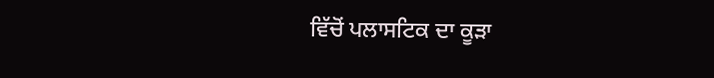ਵਿੱਚੋਂ ਪਲਾਸਟਿਕ ਦਾ ਕੂੜਾ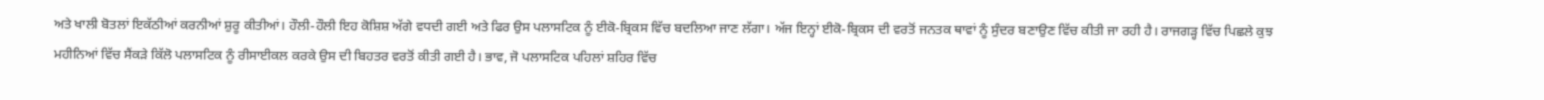ਅਤੇ ਖਾਲੀ ਬੋਤਲਾਂ ਇਕੱਠੀਆਂ ਕਰਨੀਆਂ ਸ਼ੁਰੂ ਕੀਤੀਆਂ। ਹੌਲੀ-ਹੌਲੀ ਇਹ ਕੋਸ਼ਿਸ਼ ਅੱਗੇ ਵਧਦੀ ਗਈ ਅਤੇ ਫਿਰ ਉਸ ਪਲਾਸਟਿਕ ਨੂੰ ਈਕੋ-ਬ੍ਰਿਕਸ ਵਿੱਚ ਬਦਲਿਆ ਜਾਣ ਲੱਗਾ। ਅੱਜ ਇਨ੍ਹਾਂ ਈਕੋ-ਬ੍ਰਿਕਸ ਦੀ ਵਰਤੋਂ ਜਨਤਕ ਥਾਵਾਂ ਨੂੰ ਸੁੰਦਰ ਬਣਾਉਣ ਵਿੱਚ ਕੀਤੀ ਜਾ ਰਹੀ ਹੈ। ਰਾਜਗੜ੍ਹ ਵਿੱਚ ਪਿਛਲੇ ਕੁਝ ਮਹੀਨਿਆਂ ਵਿੱਚ ਸੈਂਕੜੇ ਕਿੱਲੋ ਪਲਾਸਟਿਕ ਨੂੰ ਰੀਸਾਈਕਲ ਕਰਕੇ ਉਸ ਦੀ ਬਿਹਤਰ ਵਰਤੋਂ ਕੀਤੀ ਗਈ ਹੈ। ਭਾਵ, ਜੋ ਪਲਾਸਟਿਕ ਪਹਿਲਾਂ ਸ਼ਹਿਰ ਵਿੱਚ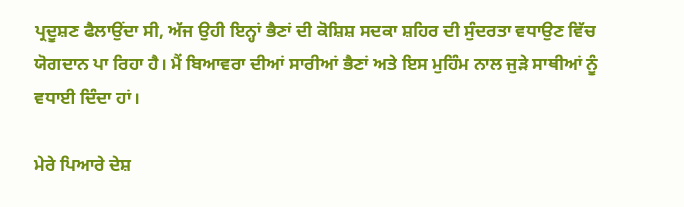ਪ੍ਰਦੂਸ਼ਣ ਫੈਲਾਉਂਦਾ ਸੀ, ਅੱਜ ਉਹੀ ਇਨ੍ਹਾਂ ਭੈਣਾਂ ਦੀ ਕੋਸ਼ਿਸ਼ ਸਦਕਾ ਸ਼ਹਿਰ ਦੀ ਸੁੰਦਰਤਾ ਵਧਾਉਣ ਵਿੱਚ ਯੋਗਦਾਨ ਪਾ ਰਿਹਾ ਹੈ। ਮੈਂ ਬਿਆਵਰਾ ਦੀਆਂ ਸਾਰੀਆਂ ਭੈਣਾਂ ਅਤੇ ਇਸ ਮੁਹਿੰਮ ਨਾਲ ਜੁੜੇ ਸਾਥੀਆਂ ਨੂੰ ਵਧਾਈ ਦਿੰਦਾ ਹਾਂ।

ਮੇਰੇ ਪਿਆਰੇ ਦੇਸ਼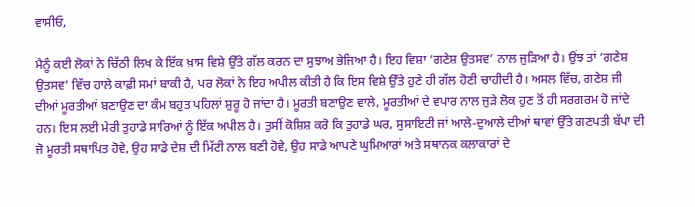ਵਾਸੀਓ,

ਮੈਨੂੰ ਕਈ ਲੋਕਾਂ ਨੇ ਚਿੱਠੀ ਲਿਖ ਕੇ ਇੱਕ ਖ਼ਾਸ ਵਿਸ਼ੇ ਉੱਤੇ ਗੱਲ ਕਰਨ ਦਾ ਸੁਝਾਅ ਭੇਜਿਆ ਹੈ। ਇਹ ਵਿਸ਼ਾ ‘ਗਣੇਸ਼ ਉਤਸਵ’ ਨਾਲ ਜੁੜਿਆ ਹੈ। ਉਂਝ ਤਾਂ ‘ਗਣੇਸ਼ ਉਤਸਵ’ ਵਿੱਚ ਹਾਲੇ ਕਾਫ਼ੀ ਸਮਾਂ ਬਾਕੀ ਹੈ, ਪਰ ਲੋਕਾਂ ਨੇ ਇਹ ਅਪੀਲ ਕੀਤੀ ਹੈ ਕਿ ਇਸ ਵਿਸ਼ੇ ਉੱਤੇ ਹੁਣੇ ਹੀ ਗੱਲ ਹੋਣੀ ਚਾਹੀਦੀ ਹੈ। ਅਸਲ ਵਿੱਚ, ਗਣੇਸ਼ ਜੀ ਦੀਆਂ ਮੂਰਤੀਆਂ ਬਣਾਉਣ ਦਾ ਕੰਮ ਬਹੁਤ ਪਹਿਲਾਂ ਸ਼ੁਰੂ ਹੋ ਜਾਂਦਾ ਹੈ। ਮੂਰਤੀ ਬਣਾਉਣ ਵਾਲੇ, ਮੂਰਤੀਆਂ ਦੇ ਵਪਾਰ ਨਾਲ ਜੁੜੇ ਲੋਕ ਹੁਣ ਤੋਂ ਹੀ ਸਰਗਰਮ ਹੋ ਜਾਂਦੇ ਹਨ। ਇਸ ਲਈ ਮੇਰੀ ਤੁਹਾਡੇ ਸਾਰਿਆਂ ਨੂੰ ਇੱਕ ਅਪੀਲ ਹੈ। ਤੁਸੀਂ ਕੋਸ਼ਿਸ਼ ਕਰੋ ਕਿ ਤੁਹਾਡੇ ਘਰ, ਸੁਸਾਇਟੀ ਜਾਂ ਆਲੇ-ਦੁਆਲੇ ਦੀਆਂ ਥਾਵਾਂ ਉੱਤੇ ਗਣਪਤੀ ਬੱਪਾ ਦੀ ਜੋ ਮੂਰਤੀ ਸਥਾਪਿਤ ਹੋਵੇ, ਉਹ ਸਾਡੇ ਦੇਸ਼ ਦੀ ਮਿੱਟੀ ਨਾਲ ਬਣੀ ਹੋਵੇ, ਉਹ ਸਾਡੇ ਆਪਣੇ ਘੁਮਿਆਰਾਂ ਅਤੇ ਸਥਾਨਕ ਕਲਾਕਾਰਾਂ ਦੇ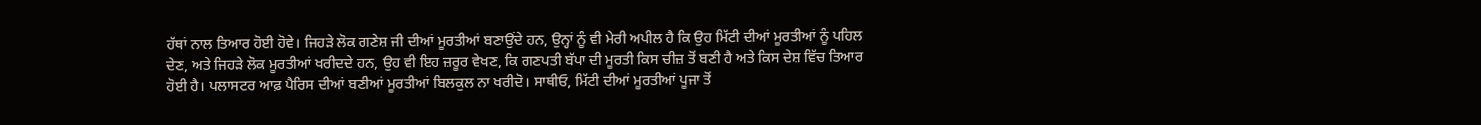ਹੱਥਾਂ ਨਾਲ ਤਿਆਰ ਹੋਈ ਹੋਵੇ। ਜਿਹੜੇ ਲੋਕ ਗਣੇਸ਼ ਜੀ ਦੀਆਂ ਮੂਰਤੀਆਂ ਬਣਾਉਂਦੇ ਹਨ, ਉਨ੍ਹਾਂ ਨੂੰ ਵੀ ਮੇਰੀ ਅਪੀਲ ਹੈ ਕਿ ਉਹ ਮਿੱਟੀ ਦੀਆਂ ਮੂਰਤੀਆਂ ਨੂੰ ਪਹਿਲ ਦੇਣ, ਅਤੇ ਜਿਹੜੇ ਲੋਕ ਮੂਰਤੀਆਂ ਖਰੀਦਦੇ ਹਨ, ਉਹ ਵੀ ਇਹ ਜ਼ਰੂਰ ਵੇਖਣ, ਕਿ ਗਣਪਤੀ ਬੱਪਾ ਦੀ ਮੂਰਤੀ ਕਿਸ ਚੀਜ਼ ਤੋਂ ਬਣੀ ਹੈ ਅਤੇ ਕਿਸ ਦੇਸ਼ ਵਿੱਚ ਤਿਆਰ ਹੋਈ ਹੈ। ਪਲਾਸਟਰ ਆਫ਼ ਪੈਰਿਸ ਦੀਆਂ ਬਣੀਆਂ ਮੂਰਤੀਆਂ ਬਿਲਕੁਲ ਨਾ ਖਰੀਦੋ। ਸਾਥੀਓ, ਮਿੱਟੀ ਦੀਆਂ ਮੂਰਤੀਆਂ ਪੂਜਾ ਤੋਂ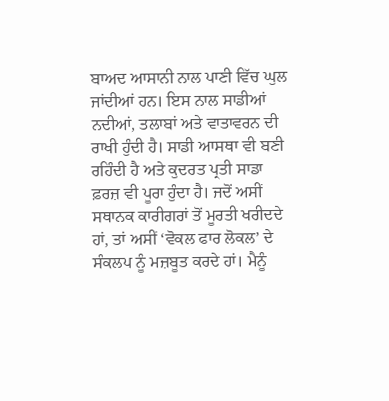ਬਾਅਦ ਆਸਾਨੀ ਨਾਲ ਪਾਣੀ ਵਿੱਚ ਘੁਲ ਜਾਂਦੀਆਂ ਹਨ। ਇਸ ਨਾਲ ਸਾਡੀਆਂ ਨਦੀਆਂ, ਤਲਾਬਾਂ ਅਤੇ ਵਾਤਾਵਰਨ ਦੀ ਰਾਖੀ ਹੁੰਦੀ ਹੈ। ਸਾਡੀ ਆਸਥਾ ਵੀ ਬਣੀ ਰਹਿੰਦੀ ਹੈ ਅਤੇ ਕੁਦਰਤ ਪ੍ਰਤੀ ਸਾਡਾ ਫ਼ਰਜ਼ ਵੀ ਪੂਰਾ ਹੁੰਦਾ ਹੈ। ਜਦੋਂ ਅਸੀਂ ਸਥਾਨਕ ਕਾਰੀਗਰਾਂ ਤੋਂ ਮੂਰਤੀ ਖਰੀਦਦੇ ਹਾਂ, ਤਾਂ ਅਸੀਂ ‘ਵੋਕਲ ਫਾਰ ਲੋਕਲ’ ਦੇ ਸੰਕਲਪ ਨੂੰ ਮਜ਼ਬੂਤ ਕਰਦੇ ਹਾਂ। ਮੈਨੂੰ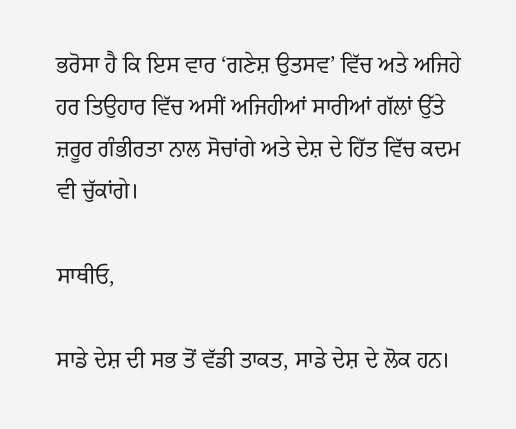ਭਰੋਸਾ ਹੈ ਕਿ ਇਸ ਵਾਰ ‘ਗਣੇਸ਼ ਉਤਸਵ’ ਵਿੱਚ ਅਤੇ ਅਜਿਹੇ ਹਰ ਤਿਉਹਾਰ ਵਿੱਚ ਅਸੀਂ ਅਜਿਹੀਆਂ ਸਾਰੀਆਂ ਗੱਲਾਂ ਉੱਤੇ ਜ਼ਰੂਰ ਗੰਭੀਰਤਾ ਨਾਲ ਸੋਚਾਂਗੇ ਅਤੇ ਦੇਸ਼ ਦੇ ਹਿੱਤ ਵਿੱਚ ਕਦਮ ਵੀ ਚੁੱਕਾਂਗੇ।

ਸਾਥੀਓ,

ਸਾਡੇ ਦੇਸ਼ ਦੀ ਸਭ ਤੋਂ ਵੱਡੀ ਤਾਕਤ, ਸਾਡੇ ਦੇਸ਼ ਦੇ ਲੋਕ ਹਨ।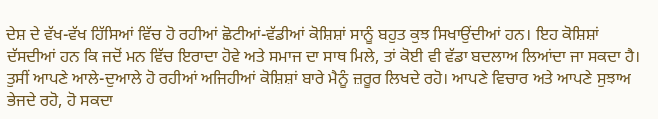ਦੇਸ਼ ਦੇ ਵੱਖ-ਵੱਖ ਹਿੱਸਿਆਂ ਵਿੱਚ ਹੋ ਰਹੀਆਂ ਛੋਟੀਆਂ-ਵੱਡੀਆਂ ਕੋਸ਼ਿਸ਼ਾਂ ਸਾਨੂੰ ਬਹੁਤ ਕੁਝ ਸਿਖਾਉਂਦੀਆਂ ਹਨ। ਇਹ ਕੋਸ਼ਿਸ਼ਾਂ ਦੱਸਦੀਆਂ ਹਨ ਕਿ ਜਦੋਂ ਮਨ ਵਿੱਚ ਇਰਾਦਾ ਹੋਵੇ ਅਤੇ ਸਮਾਜ ਦਾ ਸਾਥ ਮਿਲੇ, ਤਾਂ ਕੋਈ ਵੀ ਵੱਡਾ ਬਦਲਾਅ ਲਿਆਂਦਾ ਜਾ ਸਕਦਾ ਹੈ। ਤੁਸੀਂ ਆਪਣੇ ਆਲੇ-ਦੁਆਲੇ ਹੋ ਰਹੀਆਂ ਅਜਿਹੀਆਂ ਕੋਸ਼ਿਸ਼ਾਂ ਬਾਰੇ ਮੈਨੂੰ ਜ਼ਰੂਰ ਲਿਖਦੇ ਰਹੋ। ਆਪਣੇ ਵਿਚਾਰ ਅਤੇ ਆਪਣੇ ਸੁਝਾਅ ਭੇਜਦੇ ਰਹੋ, ਹੋ ਸਕਦਾ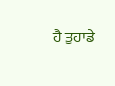ਹੈ ਤੁਹਾਡੇ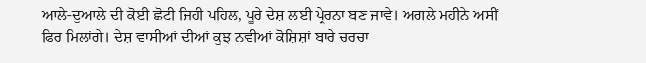ਆਲੇ-ਦੁਆਲੇ ਦੀ ਕੋਈ ਛੋਟੀ ਜਿਹੀ ਪਹਿਲ, ਪੂਰੇ ਦੇਸ਼ ਲਈ ਪ੍ਰੇਰਨਾ ਬਣ ਜਾਵੇ। ਅਗਲੇ ਮਹੀਨੇ ਅਸੀਂ ਫਿਰ ਮਿਲਾਂਗੇ। ਦੇਸ਼ ਵਾਸੀਆਂ ਦੀਆਂ ਕੁਝ ਨਵੀਆਂ ਕੋਸ਼ਿਸ਼ਾਂ ਬਾਰੇ ਚਰਚਾ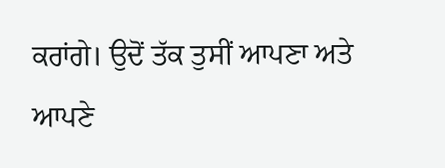ਕਰਾਂਗੇ। ਉਦੋਂ ਤੱਕ ਤੁਸੀਂ ਆਪਣਾ ਅਤੇ ਆਪਣੇ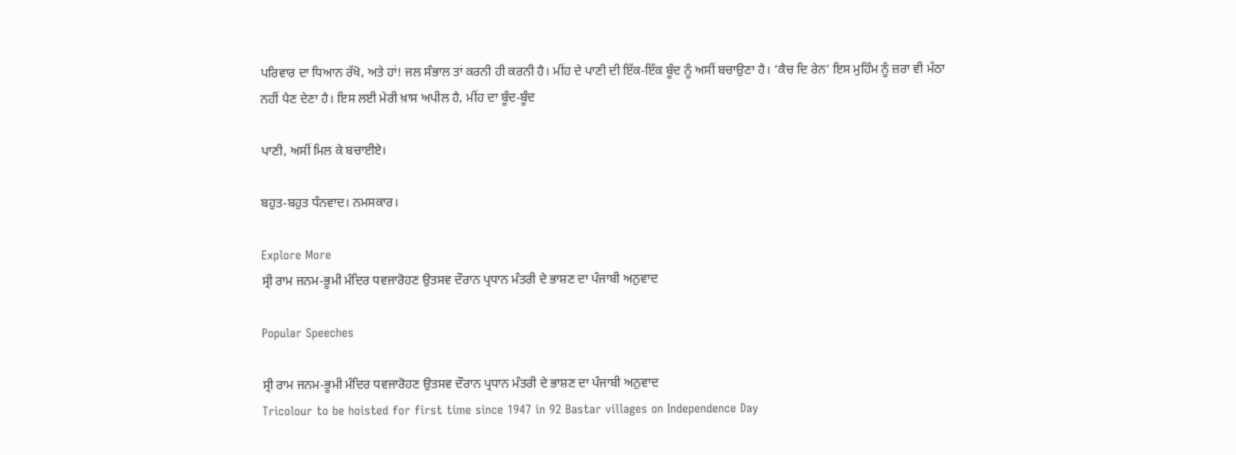ਪਰਿਵਾਰ ਦਾ ਧਿਆਨ ਰੱਖੋ, ਅਤੇ ਹਾਂ! ਜਲ ਸੰਭਾਲ ਤਾਂ ਕਰਨੀ ਹੀ ਕਰਨੀ ਹੈ। ਮੀਂਹ ਦੇ ਪਾਣੀ ਦੀ ਇੱਕ-ਇੱਕ ਬੂੰਦ ਨੂੰ ਅਸੀਂ ਬਚਾਉਣਾ ਹੈ। ‘ਕੈਚ ਦਿ ਰੇਨ’ ਇਸ ਮੁਹਿੰਮ ਨੂੰ ਜ਼ਰਾ ਵੀ ਮੱਠਾ ਨਹੀਂ ਪੈਣ ਦੇਣਾ ਹੈ। ਇਸ ਲਈ ਮੇਰੀ ਖ਼ਾਸ ਅਪੀਲ ਹੈ, ਮੀਂਹ ਦਾ ਬੂੰਦ-ਬੂੰਦ

ਪਾਣੀ, ਅਸੀਂ ਮਿਲ ਕੇ ਬਚਾਈਏ।

ਬਹੁਤ-ਬਹੁਤ ਧੰਨਵਾਦ। ਨਮਸਕਾਰ।

Explore More
ਸ੍ਰੀ ਰਾਮ ਜਨਮ-ਭੂਮੀ ਮੰਦਿਰ ਧਵਜਾਰੋਹਣ ਉਤਸਵ ਦੌਰਾਨ ਪ੍ਰਧਾਨ ਮੰਤਰੀ ਦੇ ਭਾਸ਼ਣ ਦਾ ਪੰਜਾਬੀ ਅਨੁਵਾਦ

Popular Speeches

ਸ੍ਰੀ ਰਾਮ ਜਨਮ-ਭੂਮੀ ਮੰਦਿਰ ਧਵਜਾਰੋਹਣ ਉਤਸਵ ਦੌਰਾਨ ਪ੍ਰਧਾਨ ਮੰਤਰੀ ਦੇ ਭਾਸ਼ਣ ਦਾ ਪੰਜਾਬੀ ਅਨੁਵਾਦ
Tricolour to be hoisted for first time since 1947 in 92 Bastar villages on Independence Day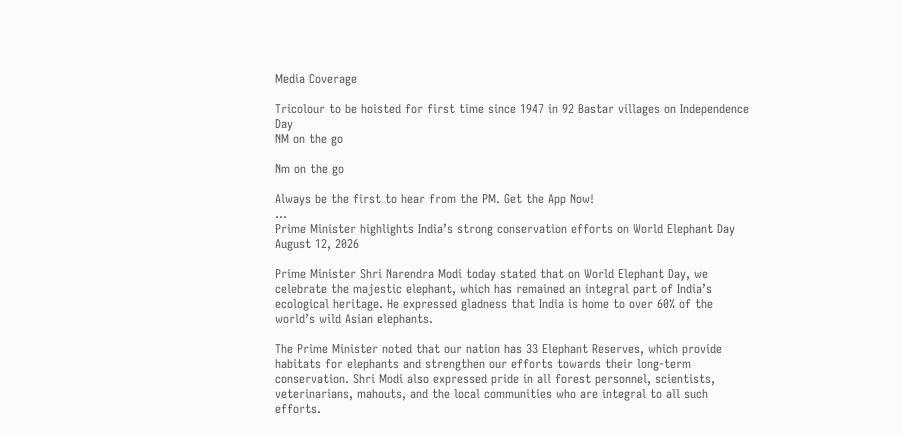Media Coverage

Tricolour to be hoisted for first time since 1947 in 92 Bastar villages on Independence Day
NM on the go

Nm on the go

Always be the first to hear from the PM. Get the App Now!
...
Prime Minister highlights India’s strong conservation efforts on World Elephant Day
August 12, 2026

Prime Minister Shri Narendra Modi today stated that on World Elephant Day, we celebrate the majestic elephant, which has remained an integral part of India’s ecological heritage. He expressed gladness that India is home to over 60% of the world’s wild Asian elephants.

The Prime Minister noted that our nation has 33 Elephant Reserves, which provide habitats for elephants and strengthen our efforts towards their long-term conservation. Shri Modi also expressed pride in all forest personnel, scientists, veterinarians, mahouts, and the local communities who are integral to all such efforts.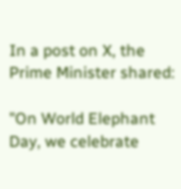In a post on X, the Prime Minister shared:

"On World Elephant Day, we celebrate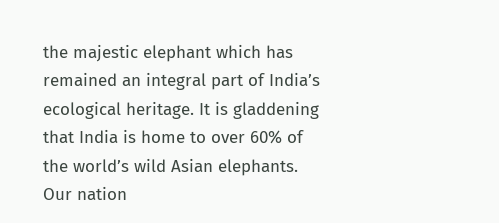the majestic elephant which has remained an integral part of India’s ecological heritage. It is gladdening that India is home to over 60% of the world’s wild Asian elephants. Our nation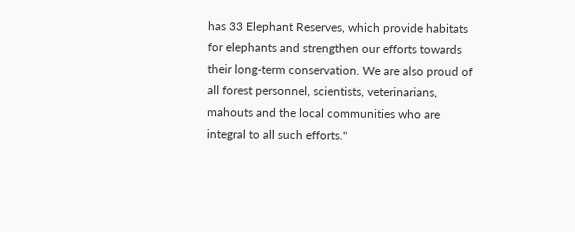has 33 Elephant Reserves, which provide habitats for elephants and strengthen our efforts towards their long-term conservation. We are also proud of all forest personnel, scientists, veterinarians, mahouts and the local communities who are integral to all such efforts."